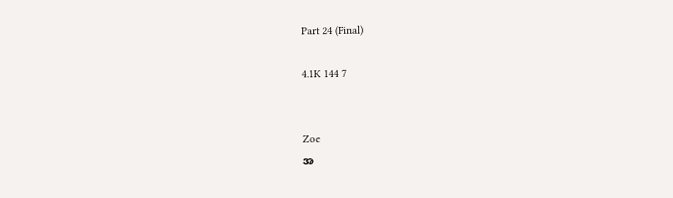Part 24 (Final)

4.1K 144 7


Zoe
အ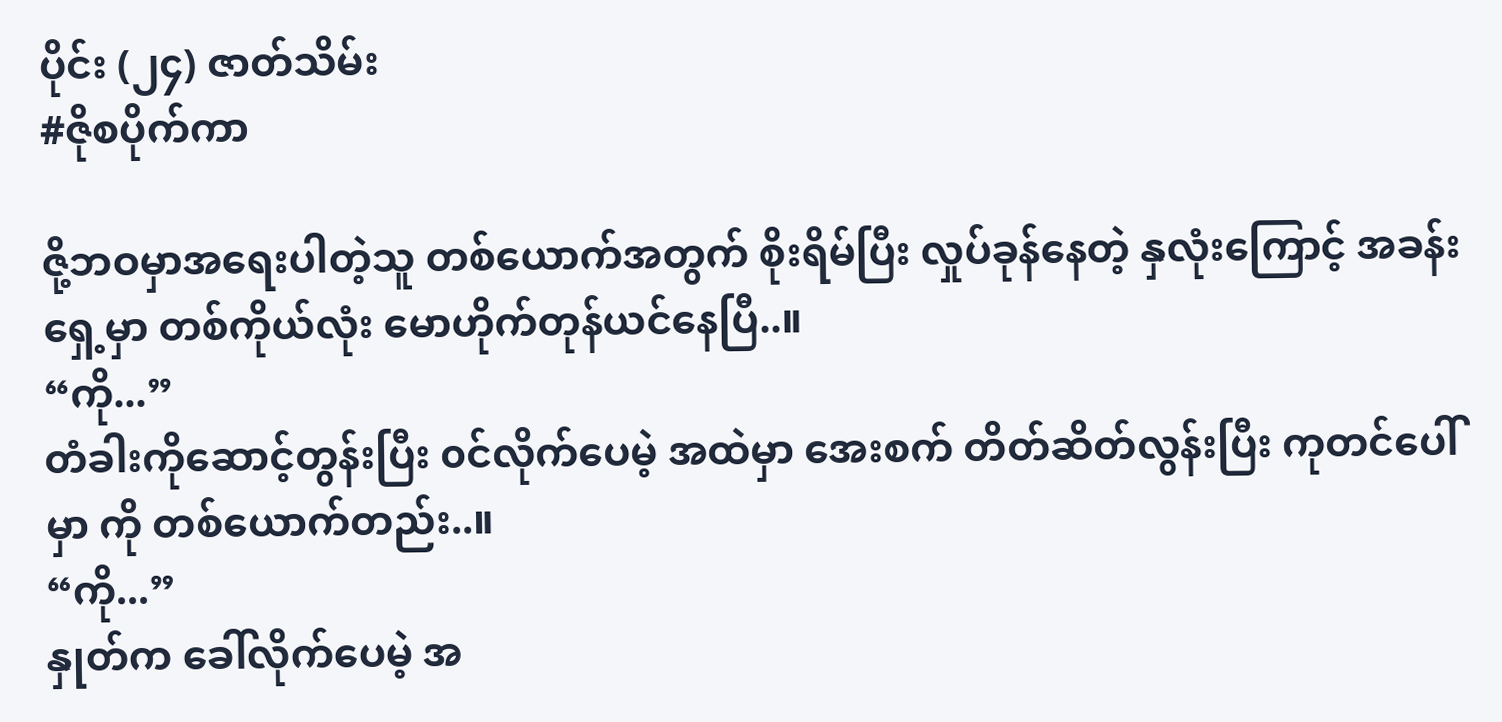ပိုင်း (၂၄) ဇာတ်သိမ်း
#ဇိုစပိုက်ကာ

ဇို့ဘဝမှာအရေးပါတဲ့သူ တစ်ယောက်အတွက် စိုးရိမ်ပြီး လှုပ်ခုန်နေတဲ့ နှလုံးကြောင့် အခန်း  ရှေ့မှာ တစ်ကိုယ်လုံး မောဟိုက်တုန်ယင်နေပြီ..။
“ကို...”
တံခါးကိုဆောင့်တွန်းပြီး ၀င်လိုက်ပေမဲ့ အထဲမှာ အေးစက် တိတ်ဆိတ်လွန်းပြီး ကုတင်ပေါ်မှာ ကို တစ်ယောက်တည်း..။
“ကို...”
နှုတ်က ခေါ်လိုက်ပေမဲ့ အ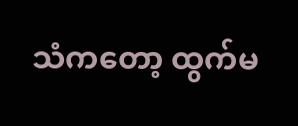သံကတော့ ထွက်မ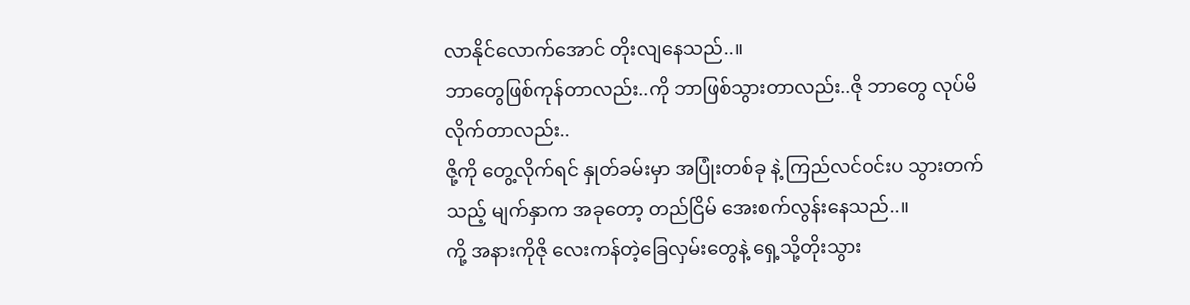လာနိုင်လောက်အောင် တိုးလျနေသည်..။
ဘာတွေဖြစ်ကုန်တာလည်း..ကို ဘာဖြစ်သွားတာလည်း..ဇို ဘာတွေ လုပ်မိလိုက်တာလည်း..
ဇို့ကို တွေ့လိုက်ရင် နှုတ်ခမ်းမှာ အပြုံးတစ်ခု နဲ့ ကြည်လင်၀င်းပ သွားတက်သည့် မျက်နှာက အခုတော့ တည်ငြိမ် အေးစက်လွန်းနေသည်..။
ကို့ အနားကိုဇို လေးကန်တဲ့ခြေလှမ်းတွေနဲ့ ရှေ့သို့တိုးသွား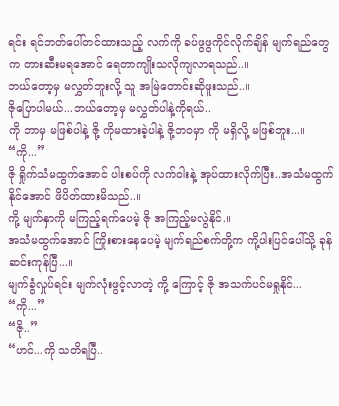ရင်း ရင်ဘတ်ပေါ်တင်ထားသည့် လက်ကို ခပ်ဖွဖွကိုင်လိုက်ချိန် မျက်ရည်တွေက တားဆီးမရအောင် ရေတာကျိုးသလိုကျလာရသည်..။
ဘယ်တော့မှ မလွှတ်ဘူးလို့ သူ အမြဲတောင်းဆိုဖူးသည်..။
ဇိုပြောပါမယ်...ဘယ်တော့မှ မလွှတ်ပါနဲ့ကိုရယ်..
ကို ဘာမှ မဖြစ်ပါနဲ့ ဇို့ ကိုမထားခဲ့ပါနဲ့ ဇို့ဘ၀မှာ ကို မရှိလို့ မဖြစ်ဘူး...။
“ကို...”
ဇို ရှိုက်သံမထွက်အောင် ပါးစပ်ကို လက်ဝါးနဲ့ အုပ်ထားလိုက်ပြီး..အသံမထွက်နိုင်အောင် ဖိပိတ်ထားမိသည်..။
ကို့ မျက်နှာကို မကြည့်ရက်ပေမဲ့ ဇို အကြည့်မလွဲနိုင်.။
အသံမထွက်အောင် ကြိုးစားနေပေမဲ့ မျက်ရည်စက်တို့က ကို့ပါးပြင်ပေါ်သို့ ခုန်ဆင်းကုန်ပြီ...။
မျက်ခွံလှုပ်ရင်း မျက်လုံးဖွင့်လာတဲ့ ကို့ ကြောင့် ဇို အသက်ပင်မရှုနိုင်...
“ကို...”
“ဇို..”
“ဟင်...ကို သတိရပြီ..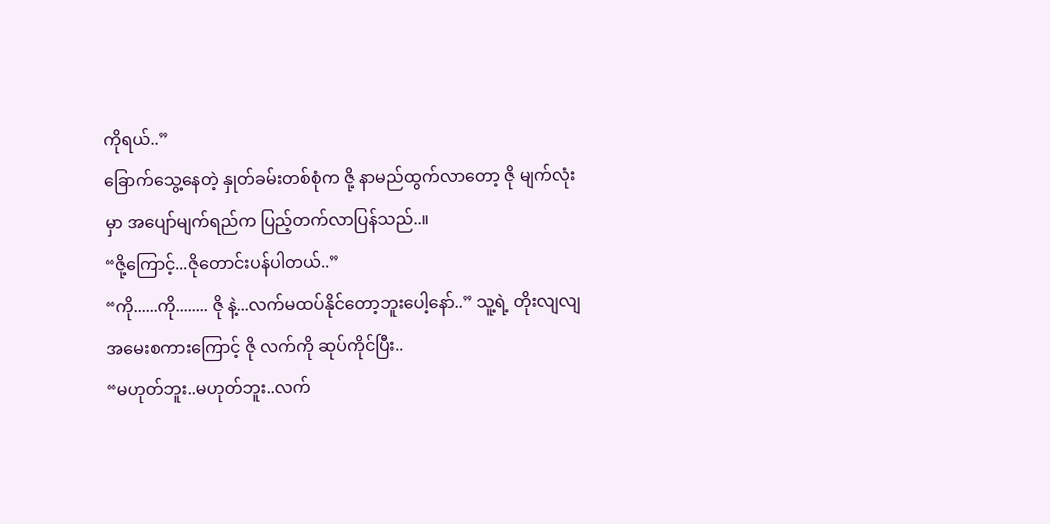ကိုရယ်..”
ခြောက်သွေ့နေတဲ့ နှုတ်ခမ်းတစ်စုံက ဇို့ နာမည်ထွက်လာတော့ ဇို မျက်လုံးမှာ အပျော်မျက်ရည်က ပြည့်တက်လာပြန်သည်..။
“ဇို့ကြောင့်...ဇိုတောင်းပန်ပါတယ်..”
“ကို......ကို........ ဇို နဲ့...လက်မထပ်နိုင်တော့ဘူးပေါ့နော်..” သူ့ရဲ့ တိုးလျလျ အမေးစကားကြောင့် ဇို လက်ကို ဆုပ်ကိုင်ပြီး..
“မဟုတ်ဘူး..မဟုတ်ဘူး..လက်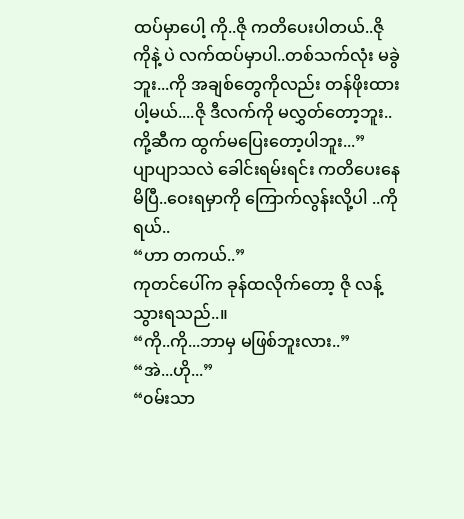ထပ်မှာပေါ့ ကို..ဇို ကတိပေးပါတယ်..ဇို ကိုနဲ့ ပဲ လက်ထပ်မှာပါ..တစ်သက်လုံး မခွဲဘူး...ကို အချစ်တွေကိုလည်း တန်ဖိုးထားပါ့မယ်....ဇို ဒီလက်ကို မလွှတ်တော့ဘူး..ကို့ဆီက ထွက်မပြေးတော့ပါဘူး...”
ပျာပျာသလဲ ခေါင်းရမ်းရင်း ကတိပေးနေမိပြီ..ဝေးရမှာကို ကြောက်လွန်းလို့ပါ ..ကိုရယ်..
“ဟာ တကယ်..”
ကုတင်ပေါ်က ခုန်ထလိုက်တော့ ဇို လန့်သွားရသည်..။
“ကို..ကို...ဘာမှ မဖြစ်ဘူးလား..”
“အဲ...ဟို...”
“၀မ်းသာ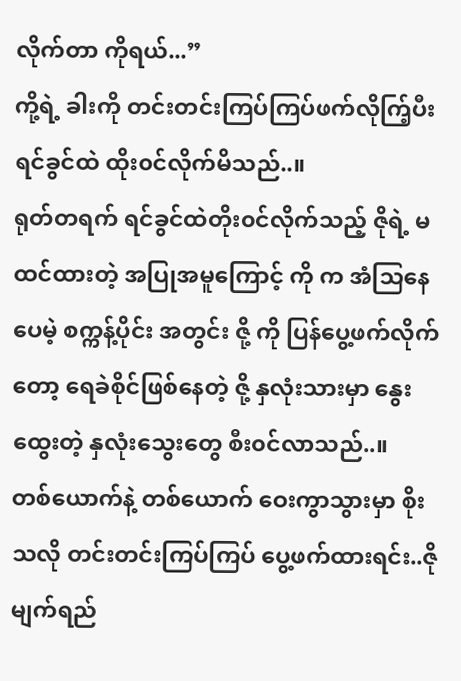လိုက်တာ ကိုရယ်...”
ကို့ရဲ့ ခါးကို တင်းတင်းကြပ်ကြပ်ဖက်လိုက်ြ့ပီး ရင်ခွင်ထဲ ထိုး၀င်လိုက်မိသည်..။
ရုတ်တရက် ရင်ခွင်ထဲတိုး၀င်လိုက်သည့် ဇိုရဲ့ မထင်ထားတဲ့ အပြုအမူကြောင့် ကို က အံသြနေပေမဲ့ စက္ကန့်ပိုင်း အတွင်း ဇို့ ကို ပြန်ပွေ့ဖက်လိုက်တော့ ရေခဲစိုင်ဖြစ်နေတဲ့ ဇို့ နှလုံးသားမှာ နွေးထွေးတဲ့ နှလုံးသွေးတွေ စီး၀င်လာသည်..။
တစ်ယောက်နဲ့ တစ်ယောက် ဝေးကွာသွားမှာ စိုးသလို တင်းတင်းကြပ်ကြပ် ပွေ့ဖက်ထားရင်း..ဇို မျက်ရည်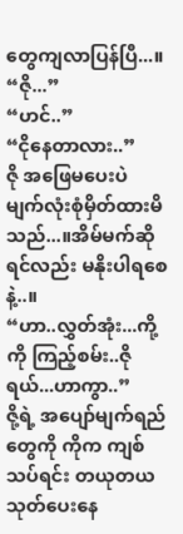တွေကျလာပြန်ပြီ...။
“ဇို...”
“ဟင်..”
“ငိုနေတာလား..”
ဇို အဖြေမပေးပဲ မျက်လုံးစုံမှိတ်ထားမိသည်...။အိမ်မက်ဆိုရင်လည်း မနိုးပါရစေနဲ့..။
“ဟာ..လွှတ်အုံး...ကို့ကို ကြည့်စမ်း..ဇိုရယ်...ဟာကွာ..”
ဇို့ရဲ့ အပျော်မျက်ရည်တွေကို ကိုက ကျစ်သပ်ရင်း တယုတယသုတ်ပေးနေ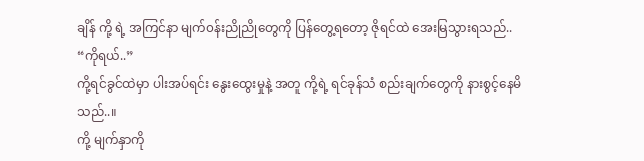ချိန် ကို့ ရဲ့ အကြင်နာ မျက်၀န်းညိုညိုတွေကို ပြန်တွေ့ရတော့ ဇိုရင်ထဲ အေးမြသွားရသည်..
“ကိုရယ်..”
ကို့ရင်ခွင်ထဲမှာ ပါးအပ်ရင်း နွေးထွေးမှုနဲ့ အတူ ကို့ရဲ့ ရင်ခုန်သံ စည်းချက်တွေကို နားစွင့်နေမိသည်..။
ကို့ မျက်နှာကို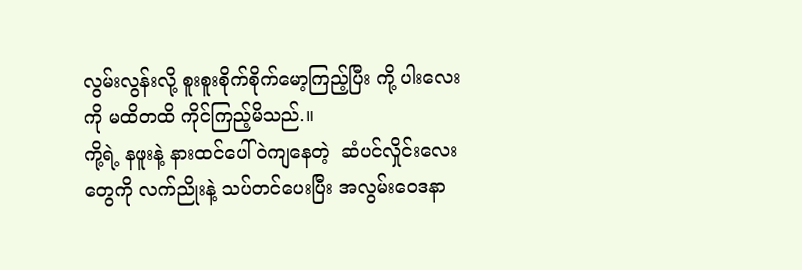လွမ်းလွန်းလို့ စူးစူးစိုက်စိုက်မော့ကြည့်ပြီး ကို့ ပါးလေးကို မထိတထိ ကိုင်ကြည့်မိသည်.။
ကို့ရဲ့ နဖူးနဲ့ နားထင်ပေါ်ဝဲကျနေတဲ့  ဆံပင်လှိုင်းလေးတွေကို လက်ညိုးနဲ့ သပ်တင်ပေးပြီး အလွမ်းဝေဒနာ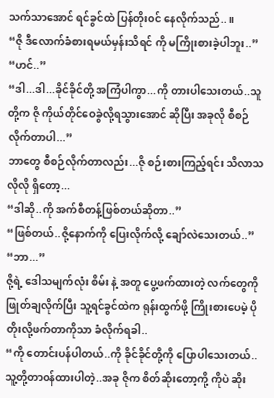သက်သာအောင် ရင်ခွင်ထဲ ပြန်တိုး၀င် နေလိုက်သည်..။
“ဇို ဒီလောက်ခံစားရမယ်မှန်းသိရင် ကို မကြိုးစားခဲ့ပါဘူး..”
“ဟင်..”
“ဒါ...ဒါ...ခိုင်ခိုင်တို့ အကြံပါကွာ...ကို တားပါသေးတယ်..သူတို့က ဇို ကိုယ်တိုင်ဝေခွဲလို့ရသွားအောင် ဆိုပြီး အခုလို စီစဉ်လိုက်တာပါ...”
ဘာတွေ စီစဉ်လိုက်တာလည်း...ဇို စဉ်းစားကြည့်ရင်း သိလာသလိုလို ရှိတော့...
“ဒါဆို..ကို အက်စီတန့်ဖြစ်တယ်ဆိုတာ..”
“ဖြစ်တယ်..ဇို့နောက်ကို ပြေးလိုက်လို့ ချော်လဲသေးတယ်..”
“ဘာ...”
ဇို့ရဲ့ ဒေါသမျက်လုံး စိမ်း နဲ့ အတူ ပွေ့ဖက်ထားတဲ့ လက်တွေကို ဖြုတ်ချလိုက်ပြီး သူ့ရင်ခွင်ထဲက ရုန်းထွက်ဖို့ ကြိုးစားပေမဲ့ ပိုတိုးလို့ဖက်တာကိုသာ ခံလိုက်ရခါ..
“ကို တောင်းပန်ပါတယ်..ကို ခိုင်ခိုင်တို့ကို ပြောပါသေးတယ်..သူ့တို့တာ၀န်ထားပါတဲ့..အခု ဇိုက စိတ်ဆိုးတော့ကို့ ကိုပဲ ဆိုး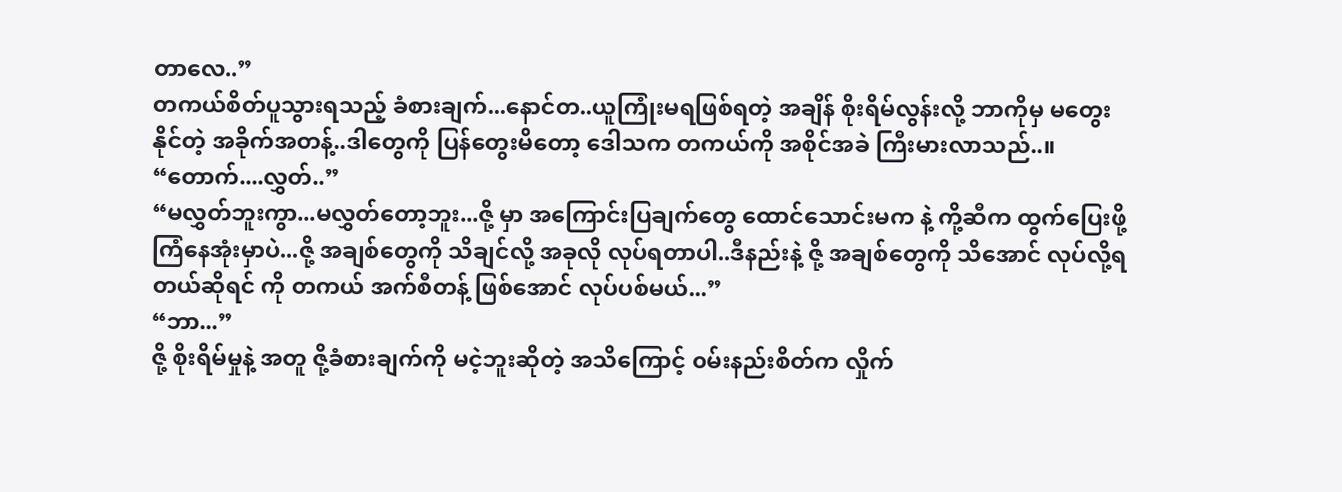တာလေ..”
တကယ်စိတ်ပူသွားရသည့် ခံစားချက်...နောင်တ..ယူကြုံးမရဖြစ်ရတဲ့ အချိန် စိုးရိမ်လွန်းလို့ ဘာကိုမှ မတွေးနိုင်တဲ့ အခိုက်အတန့်..ဒါတွေကို ပြန်တွေးမိတော့ ဒေါသက တကယ်ကို အစိုင်အခဲ ကြီးမားလာသည်..။
“တောက်....လွှတ်..”
“မလွှတ်ဘူးကွာ...မလွှတ်တော့ဘူး...ဇို့ မှာ အကြောင်းပြချက်တွေ ထောင်သောင်းမက နဲ့ ကို့ဆီက ထွက်ပြေးဖို့ ကြံနေအုံးမှာပဲ...ဇို့ အချစ်တွေကို သိချင်လို့ အခုလို လုပ်ရတာပါ..ဒီနည်းနဲ့ ဇို့ အချစ်တွေကို သိအောင် လုပ်လို့ရတယ်ဆိုရင် ကို တကယ် အက်စီတန့် ဖြစ်အောင် လုပ်ပစ်မယ်...”
“ဘာ...”
ဇို့ စိုးရိမ်မှုနဲ့ အတူ ဇို့ခံစားချက်ကို မငဲ့ဘူးဆိုတဲ့ အသိကြောင့် ၀မ်းနည်းစိတ်က လှိုက်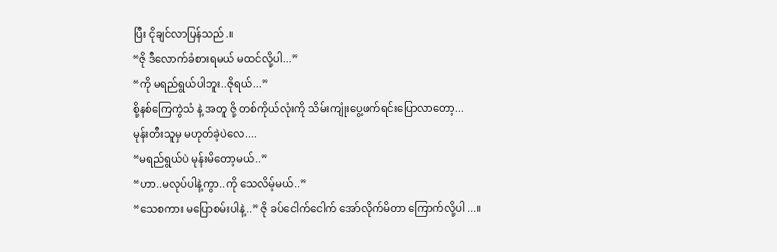ပြီး ငိုချင်လာပြန်သည်.။
“ဇို ဒီလောက်ခံစားရမယ် မထင်လို့ပါ...”
“ကို မရည်ရွယ်ပါဘူး..ဇိုရယ်...”
စို့နစ်ကြေကွဲသံ နဲ့ အတူ ဇို့ တစ်ကိုယ်လုံးကို သိမ်းကျုံးပွေ့ဖက်ရင်းပြောလာတော့...
မုန်းတီးသူမှ မဟုတ်ခဲ့ပဲလေ....
“မရည်ရွယ်ပဲ မုန်းမိတော့မယ်..”
“ဟာ..မလုပ်ပါနဲ့ကွာ..ကို သေလိမ့်မယ်..”
“သေစကား မပြောစမ်းပါနဲ့..” ဇို ခပ်ငေါက်ငေါက် အော်လိုက်မိတာ ကြောက်လို့ပါ ...။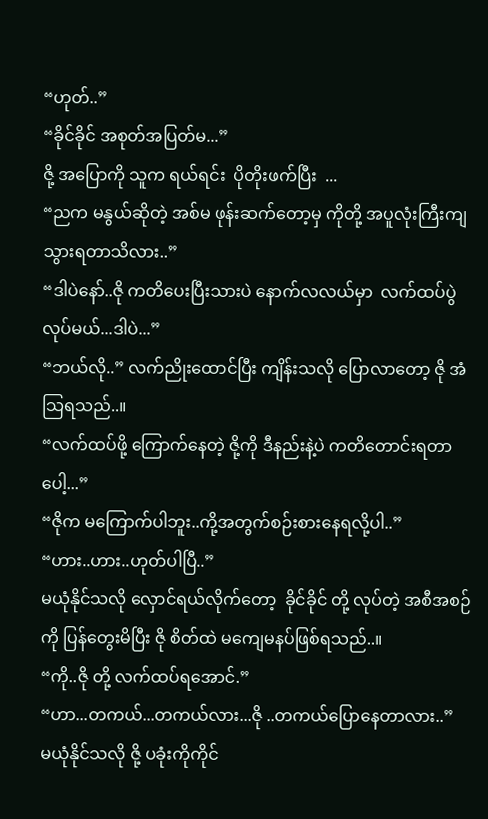“ဟုတ်..”
“ခိုင်ခိုင် အစုတ်အပြတ်မ...”
ဇို့ အပြောကို သူက ရယ်ရင်း  ပိုတိုးဖက်ပြီး  ...
“ညက မနွယ်ဆိုတဲ့ အစ်မ ဖုန်းဆက်တော့မှ ကိုတို့ အပူလုံးကြီးကျသွားရတာသိလား..”
“ဒါပဲနော်..ဇို ကတိပေးပြီးသားပဲ နောက်လလယ်မှာ  လက်ထပ်ပွဲလုပ်မယ်...ဒါပဲ...”
“ဘယ်လို..” လက်ညိုးထောင်ပြီး ကျိန်းသလို ပြောလာတော့ ဇို အံသြရသည်..။
“လက်ထပ်ဖို့ ကြောက်နေတဲ့ ဇို့ကို ဒီနည်းနဲ့ပဲ ကတိတောင်းရတာပေါ့...”
“ဇိုက မကြောက်ပါဘူး..ကို့အတွက်စဉ်းစားနေရလို့ပါ..”
“ဟား..ဟား..ဟုတ်ပါပြီ..”
မယုံနိုင်သလို လှောင်ရယ်လိုက်တော့  ခိုင်ခိုင် တို့ လုပ်တဲ့ အစီအစဉ်ကို ပြန်တွေးမိပြီး ဇို စိတ်ထဲ မကျေမနပ်ဖြစ်ရသည်..။
“ကို..ဇို တို့ လက်ထပ်ရအောင်.”
“ဟာ...တကယ်...တကယ်လား...ဇို ..တကယ်ပြောနေတာလား..”
မယုံနိုင်သလို ဇို့ ပခုံးကိုကိုင်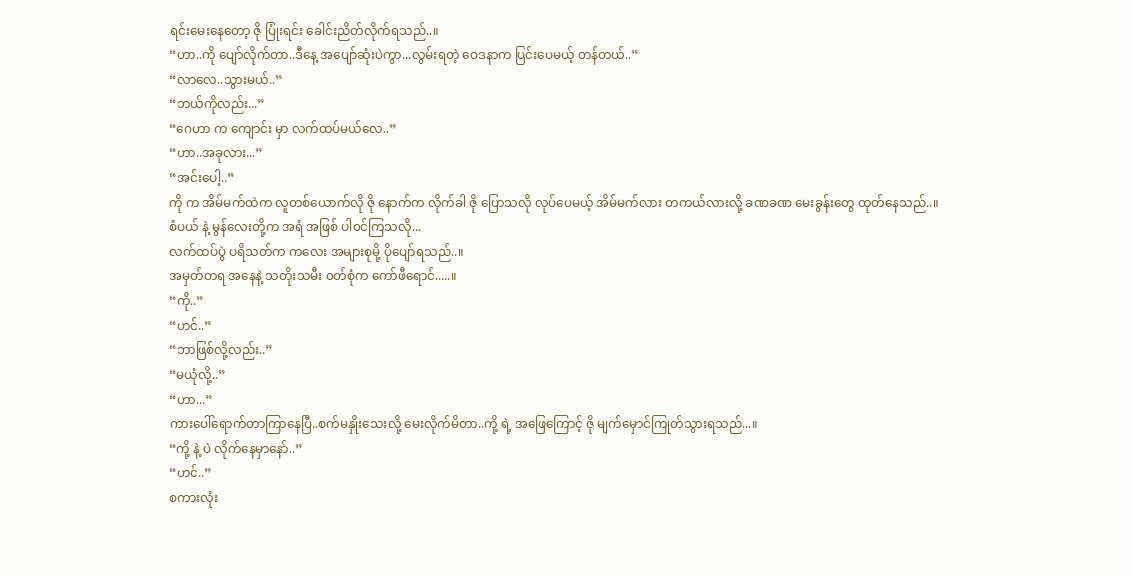ရင်းမေးနေတော့ ဇို ပြုံးရင်း ခေါင်းညိတ်လိုက်ရသည်..။
“ဟာ..ကို ပျော်လိုက်တာ..ဒီနေ့ အပျော်ဆုံးပဲကွာ...လွမ်းရတဲ့ ဝေဒနာက ပြင်းပေမယ့် တန်တယ်..”
“လာလေ..သွားမယ်..”
“ဘယ်ကိုလည်း...”
“ဂေဟာ က ကျောင်း မှာ လက်ထပ်မယ်လေ..”
“ဟာ..အခုလား...”
“အင်းပေါ့..”
ကို က အိမ်မက်ထဲက လူတစ်ယောက်လို ဇို နောက်က လိုက်ခါ ဇို ပြောသလို လုပ်ပေမယ့် အိမ်မက်လား တကယ်လားလို့ ခဏခဏ မေးခွန်းတွေ ထုတ်နေသည်..။
စံပယ် နဲ့ မွန်လေးတို့က အရံ အဖြစ် ပါ၀င်ကြသလို...
လက်ထပ်ပွဲ ပရိသတ်က ကလေး အများစုမို့ ပိုပျော်ရသည်..။
အမှတ်တရ အနေနဲ့ သတိုးသမီး ၀တ်စုံက ကော်ဖီရောင်.....။
“ကို..”
“ဟင်..”
“ဘာဖြစ်လို့လည်း..”
“မယုံလို့..”
“ဟာ...”
ကားပေါ်ရောက်တာကြာနေပြီ..စက်မနှိုးသေးလို့ မေးလိုက်မိတာ..ကို့ ရဲ့ အဖြေကြောင့် ဇို မျက်မှောင်ကြုတ်သွားရသည်...။
“ကို့ နဲ့ ပဲ လိုက်နေမှာနော်..”
“ဟင်..”
စကားလုံး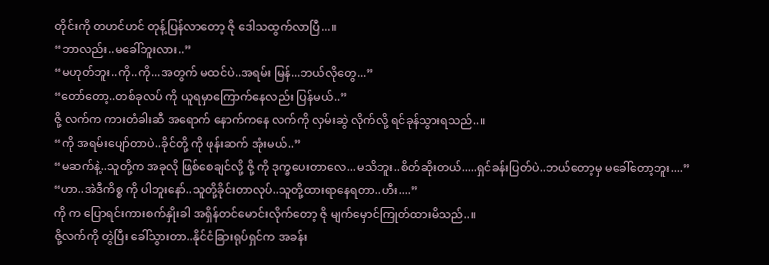တိုင်းကို တဟင်ဟင် တုန့်ပြန်လာတော့ ဇို ဒေါသထွက်လာပြီ...။
“ဘာလည်း..မခေါ်ဘူးလား..”
“မဟုတ်ဘူး..ကို..ကို...အတွက် မထင်ပဲ..အရမ်း မြန်...ဘယ်လိုတွေ...”
“တော်တော့..တစ်ခုလပ် ကို ယူရမှာကြောက်နေလည်း ပြန်မယ်..”
ဇို့ လက်က ကားတံခါးဆီ အရောက် နောက်ကနေ လက်ကို လှမ်းဆွဲ လိုက်လို့ ရင်ခုန်သွားရသည်..။
“ကို အရမ်းပျော်တာပဲ..ခိုင်တို့ ကို ဖုန်းဆက် အုံးမယ်..”
“မဆက်နဲ့..သူတို့က အခုလို ဖြစ်စေချင်လို့ ဇို့ ကို ဒုက္ခပေးတာလေ...မသိဘူး..စိတ်ဆိုးတယ်.....ရှင်ခန်းပြတ်ပဲ..ဘယ်တော့မှ မခေါ်တော့ဘူး....”
“ဟာ..အဲဒီကိစ္စ ကို ပါဘူးနော်..သူတို့ခိုင်းတာလုပ်..သူတို့ထားရာနေရတာ..ဟီး....”
ကို က ပြောရင်းကားစက်နှိုးခါ အရှိန်တင်မောင်းလိုက်တော့ ဇို မျက်မှောင်ကြုတ်ထားမိသည်..။
ဇို့လက်ကို တွဲပြီး ခေါ်သွားတာ..နိုင်ငံခြားရုပ်ရှင်က အခန်း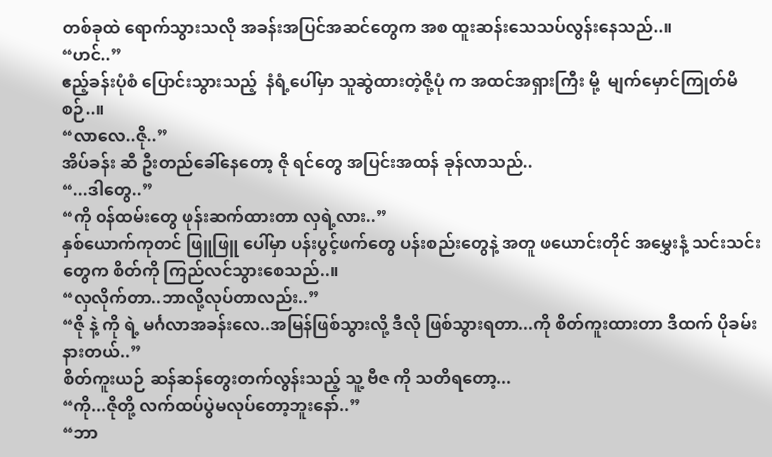တစ်ခုထဲ ရောက်သွားသလို အခန်းအပြင်အဆင်တွေက အစ ထူးဆန်းသေသပ်လွန်းနေသည်..။
“ဟင်..”
ဧည့်ခန်းပုံစံ ပြောင်းသွားသည့်  နံရံ့ပေါ်မှာ သူဆွဲထားတဲ့ဇို့ပုံ က အထင်အရှားကြီး မို့  မျက်မှောင်ကြုတ်မိစဉ်..။
“လာလေ..ဇို..”
အိပ်ခန်း ဆီ ဦးတည်ခေါ်နေတော့ ဇို ရင်တွေ အပြင်းအထန် ခုန်လာသည်..
“...ဒါတွေ..”
“ကို ၀န်ထမ်းတွေ ဖုန်းဆက်ထားတာ လှရဲ့လား..”
နှစ်ယောက်ကုတင် ဖြူဖြူ ပေါ်မှာ ပန်းပွင့်ဖက်တွေ ပန်းစည်းတွေနဲ့ အတူ ဖယောင်းတိုင် အမွှေးနံ့ သင်းသင်းတွေက စိတ်ကို ကြည်လင်သွားစေသည်..။
“လှလိုက်တာ..ဘာလို့လုပ်တာလည်း..”
“ဇို နဲ့ ကို ရဲ့ မင်္ဂလာအခန်းလေ..အမြန်ဖြစ်သွားလို့ ဒီလို ဖြစ်သွားရတာ...ကို စိတ်ကူးထားတာ ဒီထက် ပိုခမ်းနားတယ်..”
စိတ်ကူးယဉ် ဆန်ဆန်တွေးတက်လွန်းသည့် သူ့ ဗီဇ ကို သတိရတော့...
“ကို...ဇိုတို့ လက်ထပ်ပွဲမလုပ်တော့ဘူးနော်..”
“ဘာ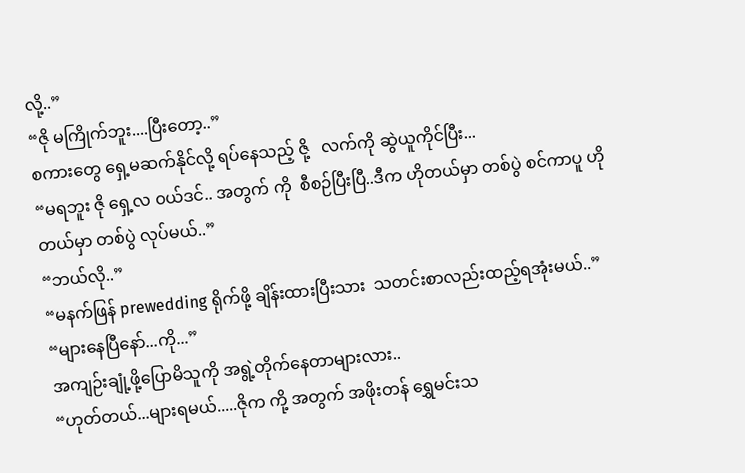လို့..”
“ဇို မကြိုက်ဘူး....ပြီးတော့..”
စကားတွေ ရှေ့မဆက်နိုင်လို့ ရပ်နေသည့် ဇို့   လက်ကို ဆွဲယူကိုင်ပြီး...
“မရဘူး ဇို ရှေ့လ ၀ယ်ဒင်.. အတွက် ကို  စီစဉ်ပြီးပြီ..ဒီက ဟိုတယ်မှာ တစ်ပွဲ စင်ကာပူ ဟိုတယ်မှာ တစ်ပွဲ လုပ်မယ်..”
“ဘယ်လို..”
“မနက်ဖြန် prewedding ရိုက်ဖို့ ချိန်းထားပြီးသား  သတင်းစာလည်းထည့်ရအုံးမယ်..”
“များနေပြီနော်...ကို...”
အကျဉ်းချုံ့ဖို့ပြောမိသူကို အရွဲ့တိုက်နေတာများလား..
“ဟုတ်တယ်...များရမယ်.....ဇိုက ကို့ အတွက် အဖိုးတန် ရွှေမင်းသ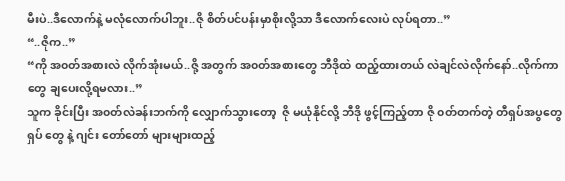မီးပဲ..ဒီလောက်နဲ့ မလုံလောက်ပါဘူး..ဇို စိတ်ပင်ပန်းမှာစိုးလို့သာ ဒီလောက်လေးပဲ လုပ်ရတာ..”
“..ဇိုက..”
“ကို အ၀တ်အစားလဲ လိုက်အုံးမယ်..ဇို့ အတွက် အ၀တ်အစားတွေ ဘီဒိုထဲ ထည့်ထားတယ် လဲချင်လဲလိုက်နော်..လိုက်ကာတွေ ချပေးလို့ရမလား..”
သူက ခိုင်းပြီး အ၀တ်လဲခန်းဘက်ကို လျှောက်သွားတော့  ဇို မယုံနိုင်လို့ ဘီဒို ဖွင့်ကြည့်တာ ဇို ၀တ်တက်တဲ့ တီရှပ်အပွတွေ ရှပ် တွေ နဲ့ ဂျင်း တော်တော် များများထည့်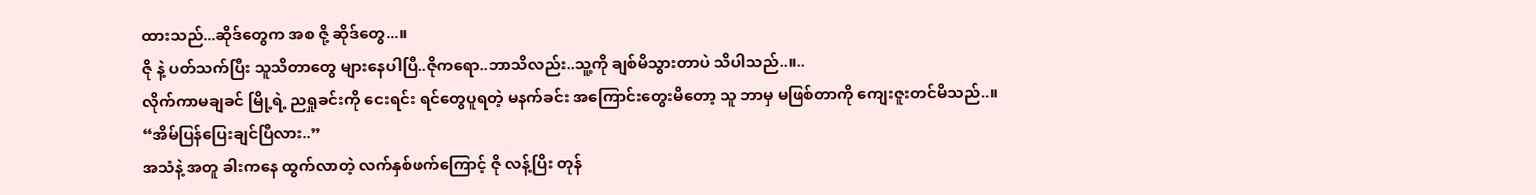ထားသည်...ဆိုဒ်တွေက အစ ဇို့ ဆိုဒ်တွေ...။
ဇို နဲ့ ပတ်သက်ပြီး သူသိတာတွေ များနေပါပြီ..ဇိုကရော..ဘာသိလည်း..သူ့ကို ချစ်မိသွားတာပဲ သိပါသည်..။..
လိုက်ကာမချခင် မြို့ရဲ့ ညရှုခင်းကို ငေးရင်း ရင်တွေပူရတဲ့ မနက်ခင်း အကြောင်းတွေးမိတော့ သူ ဘာမှ မဖြစ်တာကို ကျေးဇူးတင်မိသည်..။
“အိမ်ပြန်ပြေးချင်ပြီလား..”
အသံနဲ့ အတူ ခါးကနေ ထွက်လာတဲ့ လက်နှစ်ဖက်ကြောင့် ဇို လန့်ပြိး တုန်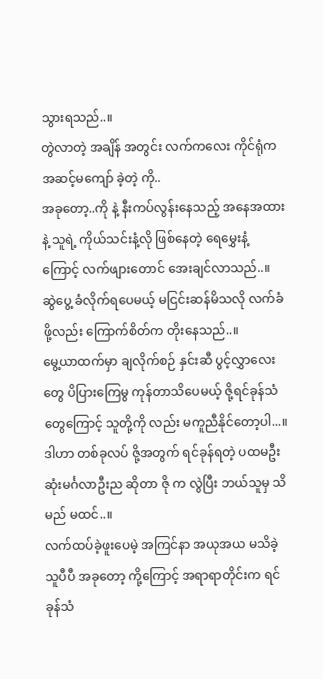သွားရသည်..။
တွဲလာတဲ့ အချိန် အတွင်း လက်ကလေး ကိုင်ရုံက အဆင့်မကျော် ခဲ့တဲ့ ကို..
အခုတော့..ကို နဲ့ နီးကပ်လွန်းနေသည့် အနေအထားနဲ့ သူရဲ့ ကိုယ်သင်းနံ့လို ဖြစ်နေတဲ့ ရေမွှေးနံ့ ကြောင့် လက်ဖျားတောင် အေးချင်လာသည်..။
ဆွဲပွေ့ ခံလိုက်ရပေမယ့် မငြင်းဆန်မိသလို လက်ခံဖို့လည်း ကြောက်စိတ်က တိုးနေသည်..။
မွေ့ယာထက်မှာ ချလိုက်စဉ် နှင်းဆီ ပွင့်လွှာလေးတွေ ပိပြားကြေမွ ကုန်တာသိပေမယ့် ဇို့ရင်ခုန်သံတွေကြောင့် သူတို့ကို လည်း မကူညီနိုင်တော့ပါ...။
ဒါဟာ တစ်ခုလပ် ဇို့အတွက် ရင်ခုန်ရတဲ့ ပထမဦးဆုံးမင်္ဂလာဦးည ဆိုတာ ဇို က လွဲပြီး ဘယ်သူမှ သိမည် မထင်..။
လက်ထပ်ခဲ့ဖူးပေမဲ့ အကြင်နာ အယုအယ မသိခဲ့သူပီပီ အခုတော့ ကို့ကြောင့် အရာရာတိုင်းက ရင်ခုန်သံ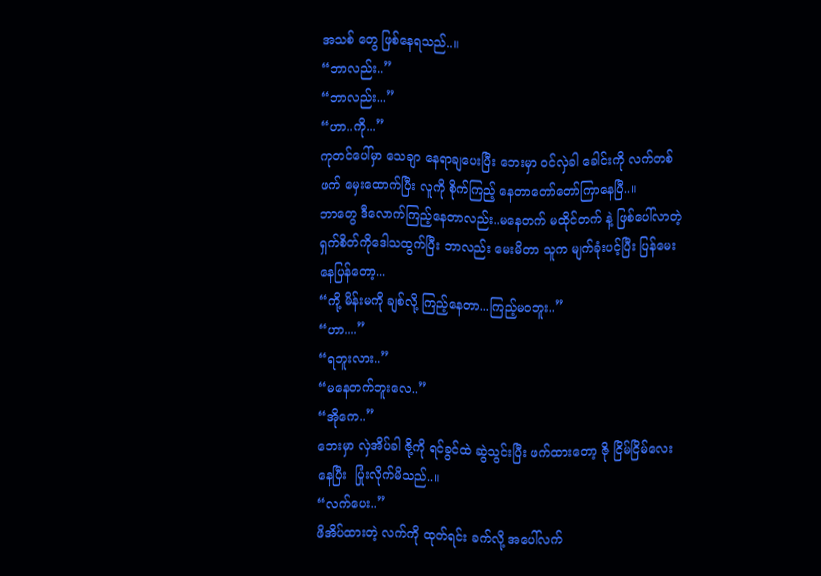အသစ် တွေ ဖြစ်နေရသည်..။
“ဘာလည်း..”
“ဘာလည်း...”
“ဟာ..ကို...”
ကုတင်ပေါ်မှာ သေချာ နေရာချပေးပြီး ဘေးမှာ ၀င်လှဲခါ ခေါင်းကို လက်တစ်ဖက် မှေးထောက်ပြီး လူကို စိုက်ကြည့် နေတာတော်တော်ကြာနေပြီ..။
ဘာတွေ ဒီလောက်ကြည့်နေတာလည်း..မနေတက် မထိုင်တက် နဲ့ ဖြစ်ပေါ်လာတဲ့ ရှက်စိတ်ကိုဒေါသထွက်ပြီး ဘာလည်း မေးမိတာ သူက မျက်ခုံးပင့်ပြီး ပြန်မေးနေပြန်တော့...
“ကို့ မိန်းမကို ချစ်လို့ ကြည့်နေတာ...ကြည့်မ၀ဘူး..”
“ဟာ....”
“ရဘူးလား..”
“မနေတက်ဘူးလေ..”
“အိုကေ..”
ဘေးမှာ လှဲအိပ်ခါ ဇို့ကို ရင်ခွင်ထဲ ဆွဲသွင်းပြီး ဖက်ထားတော့ ဇို ငြိမ်ငြိမ်လေး နေပြီး  ပြုံးလိုက်မိသည်..။
“လက်ပေး..”
ဖိအိပ်ထားတဲ့ လက်ကို ထုတ်ရင်း ခက်လို့ အပေါ်လက်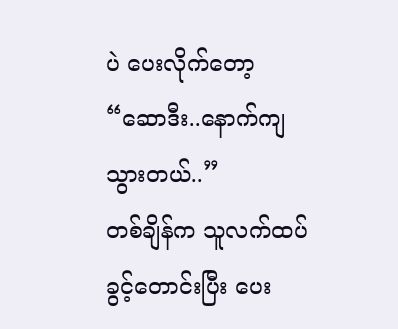ပဲ ပေးလိုက်တော့
“ဆောဒီး..နောက်ကျသွားတယ်..”
တစ်ချိန်က သူလက်ထပ်ခွင့်တောင်းပြီး ပေး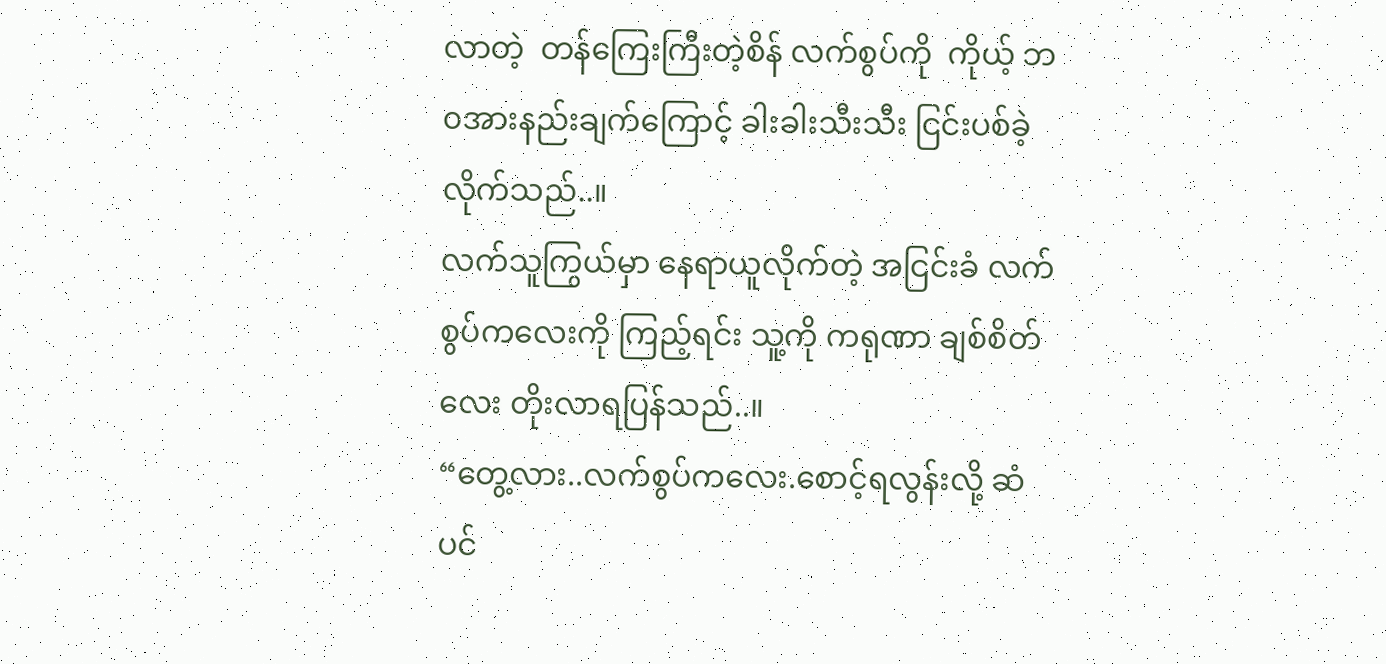လာတဲ့  တန်ကြေးကြီးတဲ့စိန် လက်စွပ်ကို  ကိုယ့် ဘ၀အားနည်းချက်ကြောင့် ခါးခါးသီးသီး ငြင်းပစ်ခဲ့လိုက်သည်..။
လက်သူကြွယ်မှာ နေရာယူလိုက်တဲ့ အငြင်းခံ လက်စွပ်ကလေးကို ကြည့်ရင်း သူ့ကို ကရုဏာ ချစ်စိတ်လေး တိုးလာရပြန်သည်..။
“တွေ့လား..လက်စွပ်ကလေး.စောင့်ရလွန်းလို့ ဆံပင်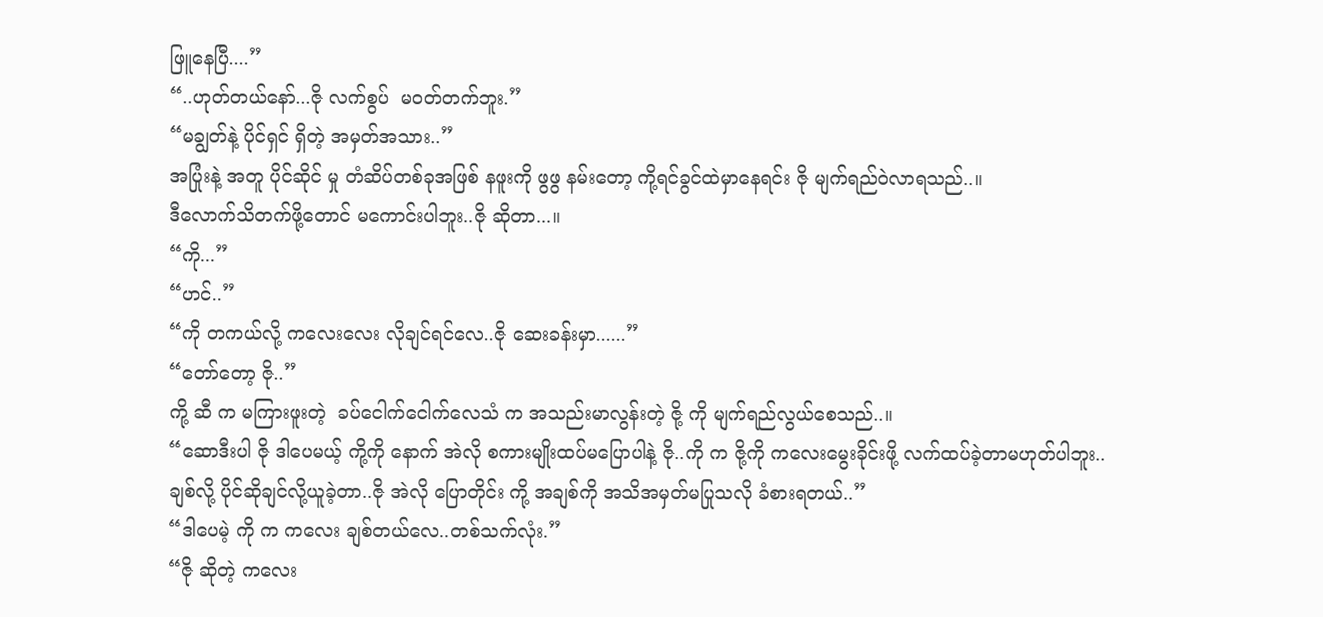ဖြူနေပြီ....”
“..ဟုတ်တယ်နော်...ဇို လက်စွပ်  မ၀တ်တက်ဘူး.”
“မချွတ်နဲ့ ပိုင်ရှင် ရှိတဲ့ အမှတ်အသား..”
အပြုံးနဲ့ အတူ ပိုင်ဆိုင် မှု တံဆိပ်တစ်ခုအဖြစ် နဖူးကို ဖွဖွ နမ်းတော့ ကို့ရင်ခွင်ထဲမှာနေရင်း ဇို မျက်ရည်ဝဲလာရသည်..။
ဒီလောက်သိတက်ဖို့တောင် မကောင်းပါဘူး..ဇို ဆိုတာ...။
“ကို...”
“ဟင်..”
“ကို တကယ်လို့ ကလေးလေး လိုချင်ရင်လေ..ဇို ဆေးခန်းမှာ......”
“တော်တော့ ဇို..”
ကို့ ဆီ က မကြားဖူးတဲ့  ခပ်ငေါက်ငေါက်လေသံ က အသည်းမာလွန်းတဲ့ ဇို့ ကို မျက်ရည်လွယ်စေသည်..။
“ဆောဒီးပါ ဇို ဒါပေမယ့် ကို့ကို နောက် အဲလို စကားမျိုးထပ်မပြောပါနဲ့ ဇို..ကို က ဇို့ကို ကလေးမွေးခိုင်းဖို့ လက်ထပ်ခဲ့တာမဟုတ်ပါဘူး..ချစ်လို့ ပိုင်ဆိုချင်လို့ယူခဲ့တာ..ဇို အဲလို ပြောတိုင်း ကို့ အချစ်ကို အသိအမှတ်မပြုသလို ခံစားရတယ်..”
“ဒါပေမဲ့ ကို က ကလေး ချစ်တယ်လေ..တစ်သက်လုံး.”
“ဇို ဆိုတဲ့ ကလေး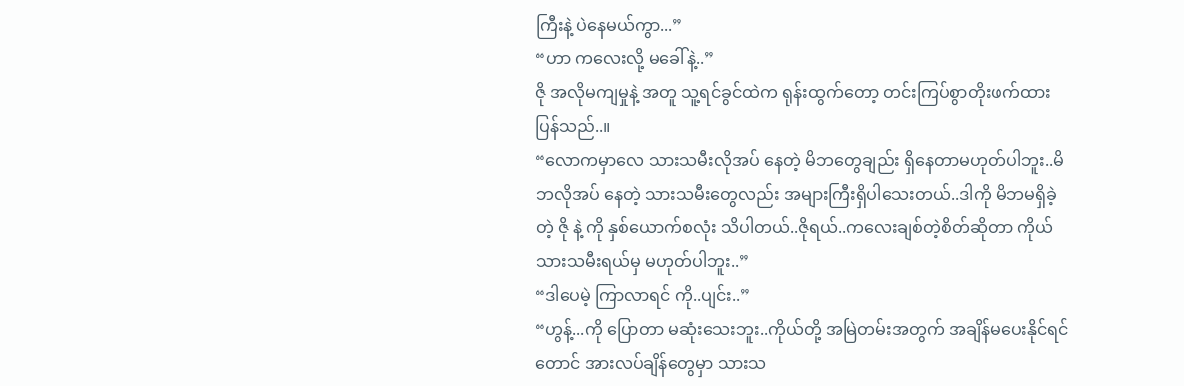ကြီးနဲ့ ပဲနေမယ်ကွာ...”
“ဟာ ကလေးလို့ မခေါ်နဲ့..”
ဇို အလိုမကျမှုနဲ့ အတူ သူ့ရင်ခွင်ထဲက ရုန်းထွက်တော့ တင်းကြပ်စွာတိုးဖက်ထားပြန်သည်..။
“လောကမှာလေ သားသမီးလိုအပ် နေတဲ့ မိဘတွေချည်း ရှိနေတာမဟုတ်ပါဘူး..မိဘလိုအပ် နေတဲ့ သားသမီးတွေလည်း အများကြီးရှိပါသေးတယ်..ဒါကို မိဘမရှိခဲ့တဲ့ ဇို နဲ့ ကို နှစ်ယောက်စလုံး သိပါတယ်..ဇိုရယ်..ကလေးချစ်တဲ့စိတ်ဆိုတာ ကိုယ်သားသမီးရယ်မှ မဟုတ်ပါဘူး..”
“ဒါပေမဲ့ ကြာလာရင် ကို..ပျင်း..”
“ဟွန့်...ကို ပြောတာ မဆုံးသေးဘူး..ကိုယ်တို့ အမြဲတမ်းအတွက် အချိန်မပေးနိုင်ရင်တောင် အားလပ်ချိန်တွေမှာ သားသ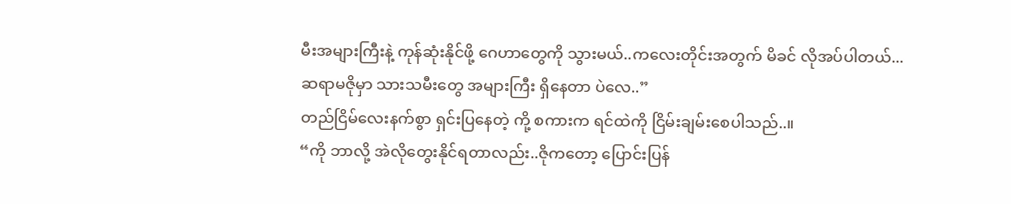မီးအများကြီးနဲ့ ကုန်ဆုံးနိုင်ဖို့ ဂေဟာတွေကို သွားမယ်..ကလေးတိုင်းအတွက် မိခင် လိုအပ်ပါတယ်...ဆရာမဇိုမှာ သားသမီးတွေ အများကြီး ရှိနေတာ ပဲလေ..”
တည်ငြိမ်လေးနက်စွာ ရှင်းပြနေတဲ့ ကို့ စကားက ရင်ထဲကို ငြိမ်းချမ်းစေပါသည်..။
“ကို ဘာလို့ အဲလိုတွေးနိုင်ရတာလည်း..ဇိုကတော့ ပြောင်းပြန်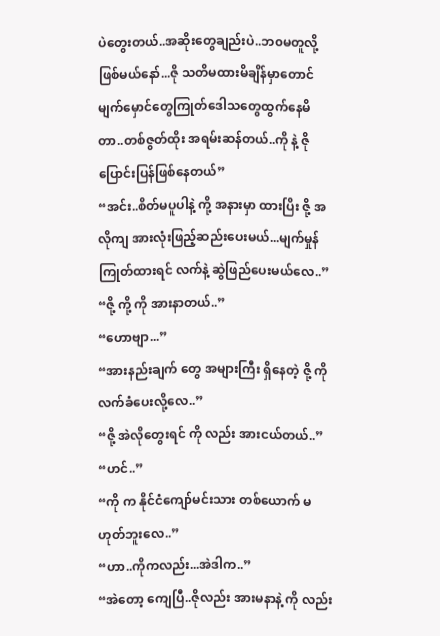ပဲတွေးတယ်..အဆိုးတွေချည်းပဲ..ဘ၀မတူလို့ ဖြစ်မယ်နော်...ဇို သတိမထားမိချိန်မှာတောင် မျက်မှောင်တွေကြုတ်ဒေါသတွေထွက်နေမိတာ..တစ်ဇွတ်ထိုး အရမ်းဆန်တယ်..ကို နဲ့ ဇို ပြောင်းပြန်ဖြစ်နေတယ်”
“အင်း..စိတ်မပူပါနဲ့ ကို့ အနားမှာ ထားပြိး ဇို့ အလိုကျ အားလုံးဖြည့်ဆည်းပေးမယ်...မျက်မှုန်ကြုတ်ထားရင် လက်နဲ့ ဆွဲဖြည်ပေးမယ်လေ..”
“ဇို့ ကို့ ကို အားနာတယ်..”
“ဟောဗျာ...”
“အားနည်းချက် တွေ အများကြီး ရှိနေတဲ့ ဇို့ ကို လက်ခံပေးလို့လေ..”
“ဇို့ အဲလိုတွေးရင် ကို လည်း အားငယ်တယ်..”
“ဟင်..”
“ကို က နိုင်ငံကျော်မင်းသား တစ်ယောက် မဟုတ်ဘူးလေ..”
“ဟာ..ကိုကလည်း...အဲဒါက..”
“အဲတော့ ကျေပြီ..ဇိုလည်း အားမနာနဲ့ ကို လည်း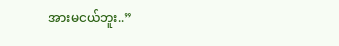အားမငယ်ဘူး..”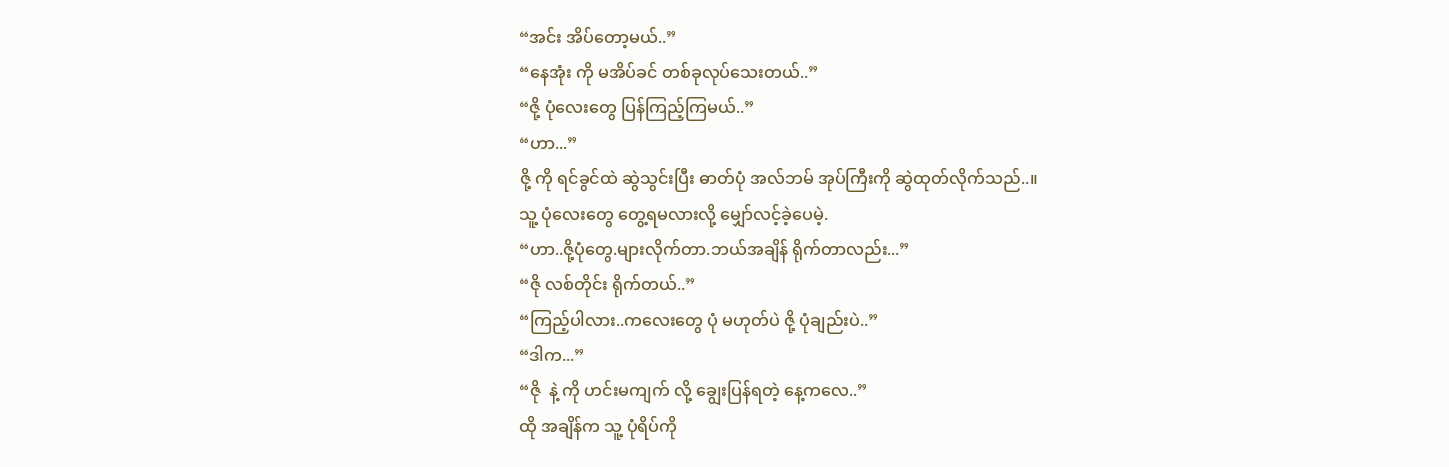“အင်း အိပ်တော့မယ်..”
“နေအုံး ကို မအိပ်ခင် တစ်ခုလုပ်သေးတယ်..”
“ဇို့ ပုံလေးတွေ ပြန်ကြည့်ကြမယ်..”
“ဟာ...”
ဇို့ ကို ရင်ခွင်ထဲ ဆွဲသွင်းပြီး ဓာတ်ပုံ အလ်ဘမ် အုပ်ကြီးကို ဆွဲထုတ်လိုက်သည်..။
သူ့ ပုံလေးတွေ တွေ့ရမလားလို့ မျှော်လင့်ခဲ့ပေမဲ့.
“ဟာ..ဇို့ပုံတွေ.များလိုက်တာ.ဘယ်အချိန် ရိုက်တာလည်း...”
“ဇို လစ်တိုင်း ရိုက်တယ်..”
“ကြည့်ပါလား..ကလေးတွေ ပုံ မဟုတ်ပဲ ဇို့ ပုံချည်းပဲ..”
“ဒါက...”
“ဇို  နဲ့ ကို ဟင်းမကျက် လို့ ချွေးပြန်ရတဲ့ နေ့ကလေ..”
ထို အချိန်က သူ့ ပုံရိပ်ကို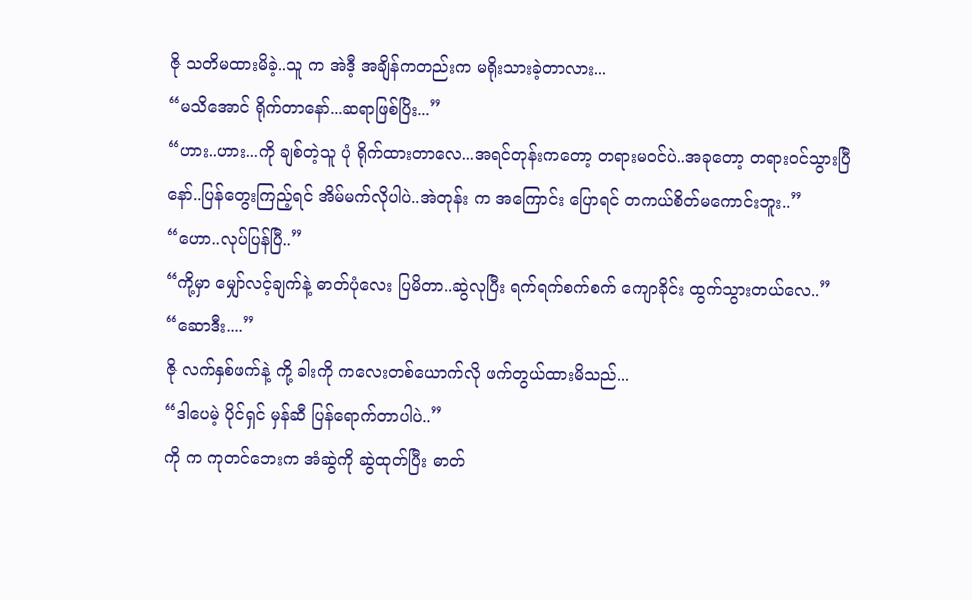ဇို သတိမထားမိခဲ့..သူ က အဲဒီ့ အချိန်ကတည်းက မရိုးသားခဲ့တာလား...
“မသိအောင် ရိုက်တာနော်...ဆရာဖြစ်ပြိး...”
“ဟား..ဟား...ကို ချစ်တဲ့သူ ပုံ ရိုက်ထားတာလေ...အရင်တုန်းကတော့ တရားမ၀င်ပဲ..အခုတော့ တရား၀င်သွားပြီနော်..ပြန်တွေးကြည့်ရင် အိမ်မက်လိုပါပဲ..အဲတုန်း က အကြောင်း ပြောရင် တကယ်စိတ်မကောင်းဘူး..”
“ဟော..လုပ်ပြန်ပြီ..”
“ကို့မှာ မျှော်လင့်ချက်နဲ့ ဓာတ်ပုံလေး ပြမိတာ..ဆွဲလုပြီး ရက်ရက်စက်စက် ကျောခိုင်း ထွက်သွားတယ်လေ..”
“ဆောဒီး....”
ဇို လက်နှစ်ဖက်နဲ့ ကို့ ခါးကို ကလေးတစ်ယောက်လို ဖက်တွယ်ထားမိသည်...
“ဒါပေမဲ့ ပိုင်ရှင် မှန်ဆီ ပြန်ရောက်တာပါပဲ..”
ကို က ကုတင်ဘေးက အံဆွဲကို ဆွဲထုတ်ပြီး ဓာတ်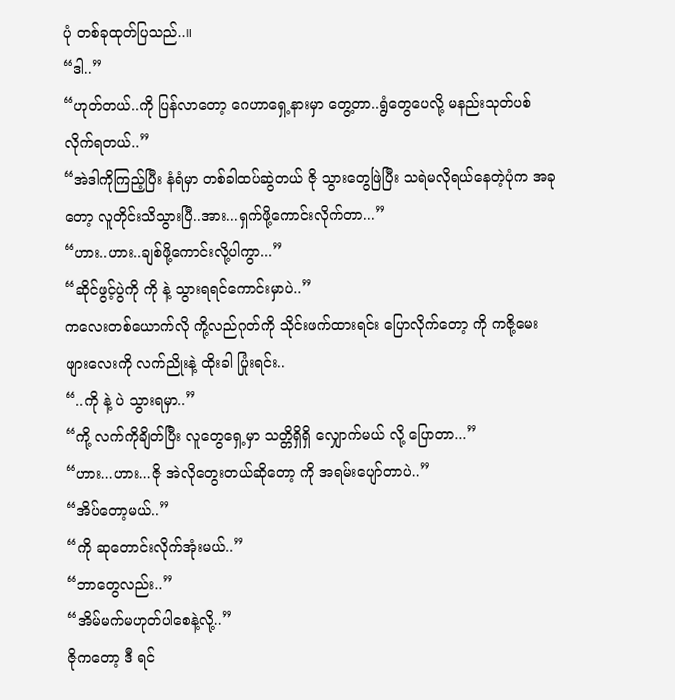ပုံ တစ်ခုထုတ်ပြသည်..။
“ဒါ..”
“ဟုတ်တယ်..ကို ပြန်လာတော့ ဂေဟာရှေ့နားမှာ တွေ့တာ..ရွံတွေပေလို့ မနည်းသုတ်ပစ်လိုက်ရတယ်..”
“အဲဒါကိုကြည့်ပြီး နံရံမှာ တစ်ခါထပ်ဆွဲတယ် ဇို သွားတွေဖြဲပြီး သရဲမလိုရယ်နေတဲ့ပုံက အခုတော့ လူတိုင်းသိသွားပြီ..အား...ရှက်ဖို့ကောင်းလိုက်တာ...”
“ဟား..ဟား..ချစ်ဖို့ကောင်းလို့ပါကွာ...”
“ဆိုင်ဖွင့်ပွဲကို ကို နဲ့ သွားရရင်ကောင်းမှာပဲ..”
ကလေးတစ်ယောက်လို ကို့လည်ဂုတ်ကို သိုင်းဖက်ထားရင်း ပြောလိုက်တော့ ကို ကဇို့မေးဖျားလေးကို လက်ညိုးနဲ့ ထိုးခါ ပြုံးရင်း..
“..ကို နဲ့ ပဲ သွားရမှာ..”
“ကို့ လက်ကိုချိတ်ပြီး လူတွေရှေ့မှာ သတ္တိရှိရှိ လျှောက်မယ် လို့ ပြောတာ...”
“ဟား...ဟား...ဇို အဲလိုတွေးတယ်ဆိုတော့ ကို အရမ်းပျော်တာပဲ..”
“အိပ်တော့မယ်..”
“ကို ဆုတောင်းလိုက်အုံးမယ်..”
“ဘာတွေလည်း..”
“အိမ်မက်မဟုတ်ပါစေနဲ့လို့..”
ဇိုကတော့ ဒီ ရင်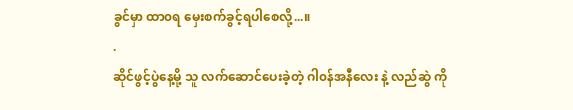ခွင်မှာ ထာ၀ရ မှေးစက်ခွင့်ရပါစေလို့...။
.
ဆိုင်ဖွင့်ပွဲနေ့မို့ သူ လက်ဆောင်ပေးခဲ့တဲ့ ဂါ၀န်အနီလေး နဲ့ လည်ဆွဲ ကို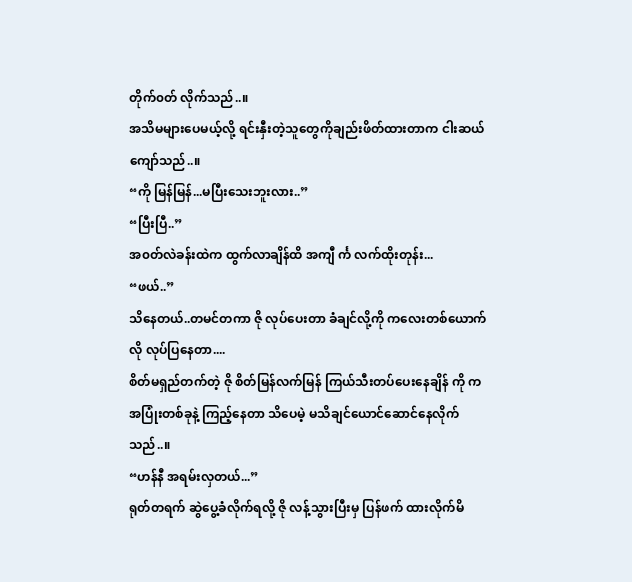တိုက်၀တ် လိုက်သည်..။
အသိမများပေမယ့်လို့ ရင်းနှီးတဲ့သူတွေကိုချည်းဖိတ်ထားတာက ငါးဆယ်ကျော်သည်..။
“ကို မြန်မြန်...မပြီးသေးဘူးလား..”
“ပြီးပြီ..”
အ၀တ်လဲခန်းထဲက ထွက်လာချိန်ထိ အကျီ င်္က လက်ထိုးတုန်း...
“ဖယ်..”
သိနေတယ်..တမင်တကာ ဇို လုပ်ပေးတာ ခံချင်လို့ကို ကလေးတစ်ယောက်လို လုပ်ပြနေတာ....
စိတ်မရှည်တက်တဲ့ ဇို စိတ်မြန်လက်မြန် ကြယ်သီးတပ်ပေးနေချိန် ကို က အပြုံးတစ်ခုနဲ့ ကြည့်နေတာ သိပေမဲ့ မသိချင်ယောင်ဆောင်နေလိုက်သည်..။
“ဟန်နီ အရမ်းလှတယ်...”
ရုတ်တရက် ဆွဲပွေ့ခံလိုက်ရလို့ ဇို လန့်သွားပြီးမှ ပြန်ဖက် ထားလိုက်မိ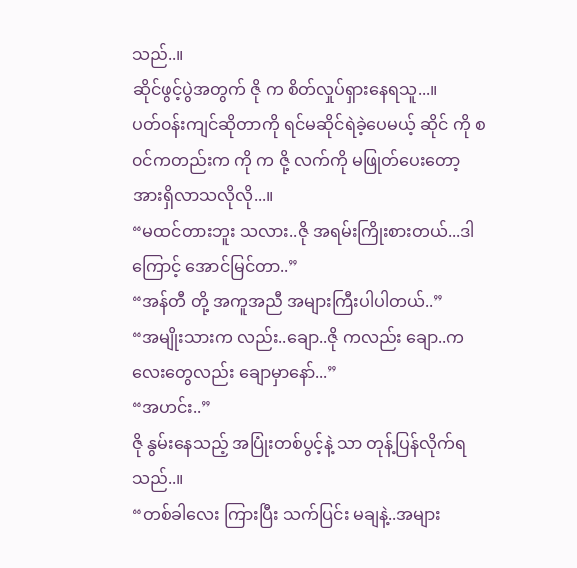သည်..။
ဆိုင်ဖွင့်ပွဲအတွက် ဇို က စိတ်လှုပ်ရှားနေရသူ...။
ပတ်၀န်းကျင်ဆိုတာကို ရင်မဆိုင်ရဲခဲ့ပေမယ့် ဆိုင် ကို စ၀င်ကတည်းက ကို က ဇို့ လက်ကို မဖြုတ်ပေးတော့ အားရှိလာသလိုလို...။
“မထင်တားဘူး သလား..ဇို အရမ်းကြိုးစားတယ်...ဒါကြောင့် အောင်မြင်တာ..”
“အန်တီ တို့ အကူအညီ အများကြီးပါပါတယ်..”
“အမျိုးသားက လည်း..ချော..ဇို ကလည်း ချော..ကလေးတွေလည်း ချောမှာနော်...”
“အဟင်း..”
ဇို နွမ်းနေသည့် အပြုံးတစ်ပွင့်နဲ့ သာ တုန့်ပြန်လိုက်ရသည်..။
“တစ်ခါလေး ကြားပြီး သက်ပြင်း မချနဲ့..အများ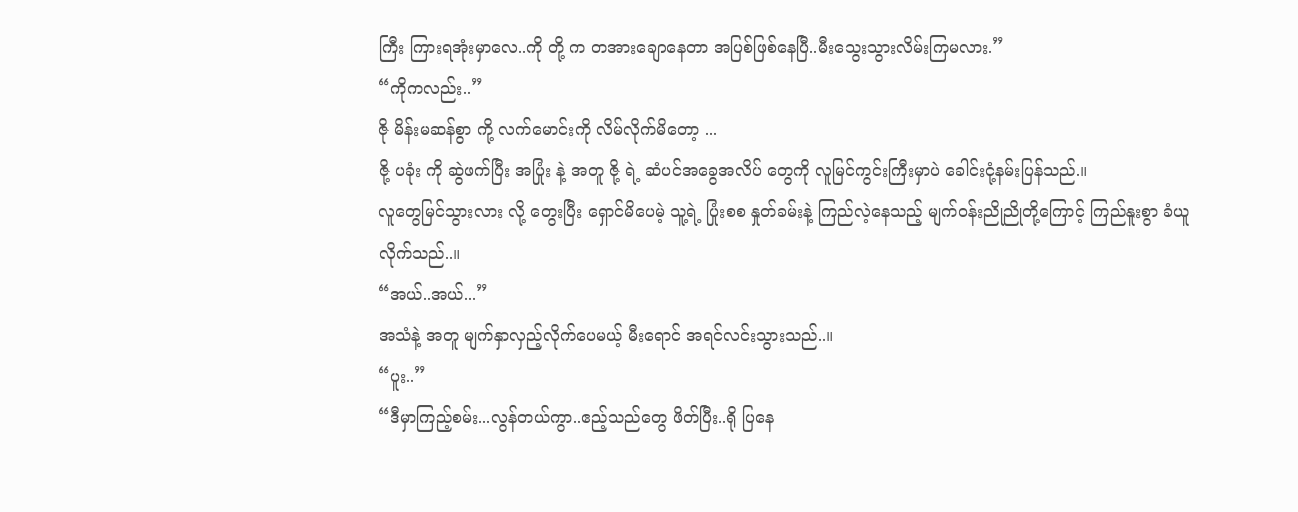ကြီး ကြားရအုံးမှာလေ..ကို တို့ က တအားချောနေတာ အပြစ်ဖြစ်နေပြီ..မီးသွေးသွားလိမ်းကြမလား.”
“ကိုကလည်း..”
ဇို မိန်းမဆန်စွာ ကို့ လက်မောင်းကို လိမ်လိုက်မိတော့ ...
ဇို့ ပခုံး ကို ဆွဲဖက်ပြီး အပြုံး နဲ့ အတူ ဇို့ ရဲ့ ဆံပင်အခွေအလိပ် တွေကို လူမြင်ကွင်းကြီးမှာပဲ ခေါင်းငုံ့နမ်းပြန်သည်.။
လူတွေမြင်သွားလား လို့ တွေးပြီး ရှောင်မိပေမဲ့ သူ့ရဲ့ ပြုံးစစ နှုတ်ခမ်းနဲ့ ကြည်လဲ့နေသည့် မျက်၀န်းညိုညိုတို့ကြောင့် ကြည်နူးစွာ ခံယူလိုက်သည်..။
“အယ်..အယ်...”
အသံနဲ့ အတူ မျက်နှာလှည့်လိုက်ပေမယ့် မီးရောင် အရင်လင်းသွားသည်..။
“ပူး..”
“ဒီမှာကြည့်စမ်း...လွန်တယ်ကွာ..ဧည့်သည်တွေ ဖိတ်ပြီး..ရို ပြနေ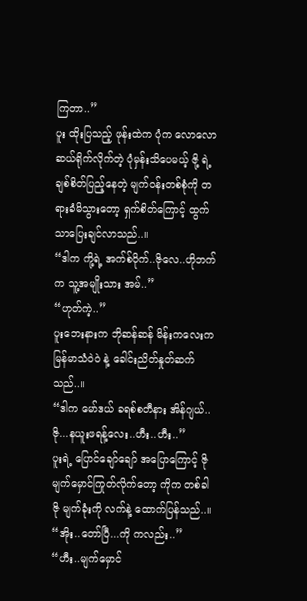ကြတာ..”
ပူး ထိုးပြသည့် ဖုန်းထဲက ပုံက လောလောဆယ်ရိုက်လိုက်တဲ့ ပုံမှန်းသိပေမယ့် ဇို့ ရဲ့ ချစ်စိတ်ပြည့်နေတဲ့ မျက်၀န်းတစ်စုံကို တရားခံမိသွားတော့ ရှက်စိတ်ကြောင့် ထွက်သာပြေးချင်လာသည်..။
“ဒါက ကို့ရဲ့ အက်စ်ဝိုက်..ဇိုလေ..ဟိုဘက်က သူ့အမျိုးသား အမ်..”
“ဟုတ်ကဲ့..”
ပူးဘေးနားက ဘိုဆန်ဆန် မိန်းကလေးက မြန်မာသံဝဲ၀ဲ နဲ့ ခေါင်းညိတ်နှုတ်ဆက်သည်..။
“ဒါက မော်ဒယ် ခရစ်စတီနား အိန်ဂျယ်..ဇို...နယူးဖရန့်လေး..ဟီး..ဟီး..”
ပူးရဲ့ ပြောင်ချော်ချော် အပြောကြောင့် ဇို မျက်မှောင်ကြုတ်လိုက်တော့ ကိုက တစ်ခါ ဇို မျက်ခုံးကို လက်နဲ့ ထောက်ပြန်သည်..။
“အိုး..တော်ပြီ...ကို ကလည်း..”
“ဟီး..မျက်မှောင်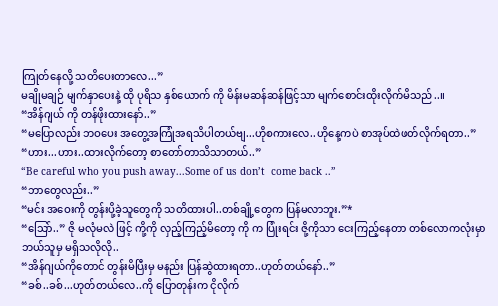ကြုတ်နေလို့ သတိပေးတာလေ...”
မချိုမချဉ် မျက်နှာပေးနဲ့ ထို ပုရိသ နှစ်ယောက် ကို မိန်းမဆန်ဆန်ဖြင့်သာ မျက်စောင်းထိုးလိုက်မိသည်..။
“အိန်ဂျယ် ကို တန်ဖိုးထားနော်..”
“မပြောလည်း ဘဝပေး အတွေ့အကြုံအရသိပါတယ်ဗျ...ဟိုစကားလေ..ဟိုနေ့ကပဲ စာအုပ်ထဲဖတ်လိုက်ရတာ..”
“ဟား...ဟား..ထားလိုက်တော့ စာတော်တာသိသာတယ်..”
“Be careful who you push away...Some of us don’t  come back ..”
“ဘာတွေလည်း..”
“မင်း အဝေးကို တွန်းပို့ခဲ့သူတွေကို သတိထားပါ..တစ်ချို့တွေက ပြန်မလာဘူး.”*
“သြော်..” ဇို မလုံမလဲ ဖြင့် ကို့ကို လှည့်ကြည့်မိတော့ ကို က ပြုံးရင်း ဇို့ကိုသာ ငေးကြည့်နေတာ တစ်လောကလုံးမှာ ဘယ်သူမှ မရှိသလိုလို..
“အိန်ဂျယ်ကိုတောင် တွန်းမိပြီးမှ မနည်း ပြန်ဆွဲထားရတာ..ဟုတ်တယ်နော်..”
“ခစ်..ခစ်...ဟုတ်တယ်လေ..ကို ပြောတုန်းက ငိုလိုက်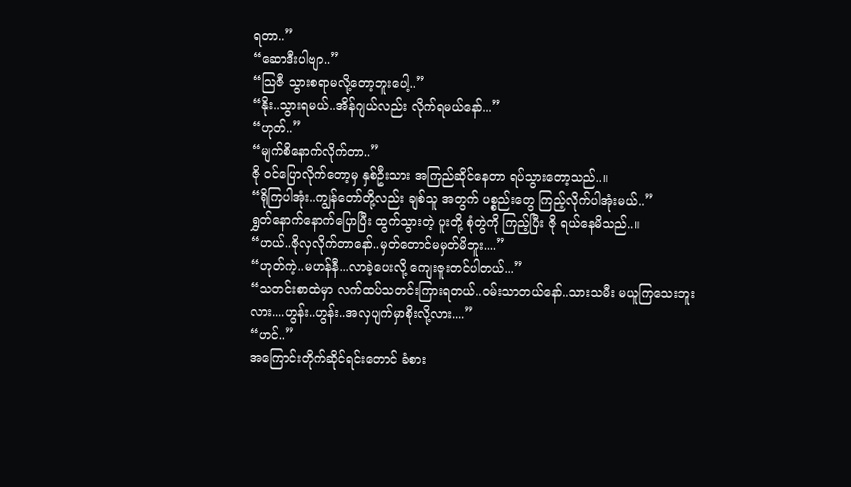ရတာ..”
“ဆောဒီးပါဗျာ..”
“သြဇီ သွားစရာမလို့တော့ဘူးပေါ့..”
“နိုး..သွားရမယ်..အိန်ဂျယ်လည်း လိုက်ရမယ်နော်...”
“ဟုတ်..”
“မျက်စိနောက်လိုက်တာ..”
ဇို ၀င်ပြောလိုက်တော့မှ နှစ်ဦးသား အကြည်ဆိုင်နေတာ ရပ်သွားတော့သည်..။
“ရိုကြပါအုံး..ကျွန်တော်တို့လည်း ချစ်သူ အတွက် ပစ္စည်းတွေ ကြည့်လိုက်ပါအုံးမယ်..”
ရွှတ်နောက်နောက်ပြောပြီး ထွက်သွားတဲ့ ပူးတို့ စုံတွဲကို ကြည့်ပြီး ဇို ရယ်နေမိသည်..။
“ဟယ်..ဇိုလှလိုက်တာနော်..မှတ်တောင်မမှတ်မိဘူး....”
“ဟုတ်ကဲ့..မဟန်နီ...လာခဲ့ပေးလို့ ကျေးဇူးတင်ပါတယ်...”
“သတင်းစာထဲမှာ လက်ထပ်သတင်းကြားရတယ်..၀မ်းသာတယ်နော်..သားသမီး မယူကြသေးဘူးလား....ဟွန်း..ဟွန်း..အလှပျက်မှာစိုးလို့လား....”
“ဟင်..”
အကြောင်းတိုက်ဆိုင်ရင်းတောင် ခံစား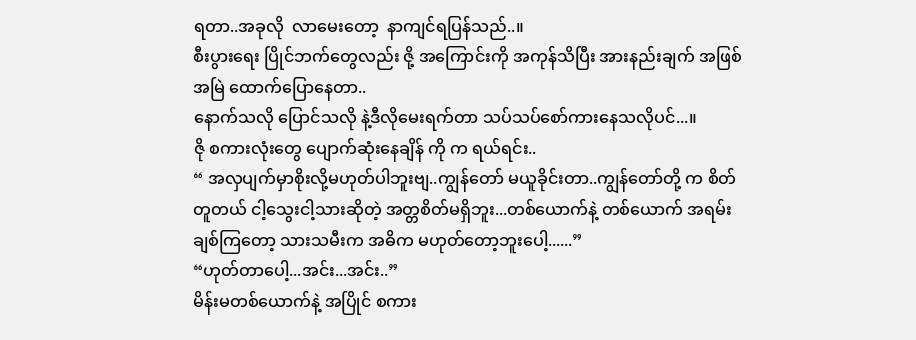ရတာ..အခုလို  လာမေးတော့  နာကျင်ရပြန်သည်..။
စီးပွားရေး ပြိုင်ဘက်တွေလည်း ဇို့ အကြောင်းကို အကုန်သိပြီး အားနည်းချက် အဖြစ် အမြဲ ထောက်ပြောနေတာ..
နောက်သလို ပြောင်သလို နဲ့ဒီလိုမေးရက်တာ သပ်သပ်စော်ကားနေသလိုပင်...။
ဇို စကားလုံးတွေ ပျောက်ဆုံးနေချိန် ကို က ရယ်ရင်း..
“ အလှပျက်မှာစိုးလို့မဟုတ်ပါဘူးဗျ..ကျွန်တော် မယူခိုင်းတာ..ကျွန်တော်တို့ က စိတ်တူတယ် ငါ့သွေးငါ့သားဆိုတဲ့ အတ္တစိတ်မရှိဘူး...တစ်ယောက်နဲ့ တစ်ယောက် အရမ်းချစ်ကြတော့ သားသမီးက အဓိက မဟုတ်တော့ဘူးပေါ့......”
“ဟုတ်တာပေါ့...အင်း...အင်း..”
မိန်းမတစ်ယောက်နဲ့ အပြိုင် စကား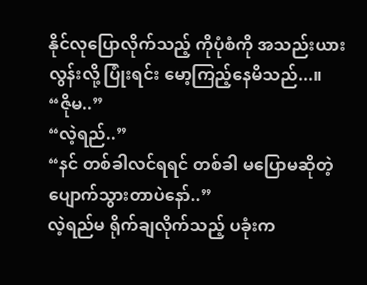နိုင်လုပြောလိုက်သည့် ကိုပုံစံကို အသည်းယားလွန်းလို့ ပြုံးရင်း မော့ကြည့်နေမိသည်...။
“ဇိုမ..”
“လဲ့ရည်..”
“နင် တစ်ခါလင်ရရင် တစ်ခါ မပြောမဆိုတဲ့ ပျောက်သွားတာပဲနော်..”
လဲ့ရည်မ ရိုက်ချလိုက်သည့် ပခုံးက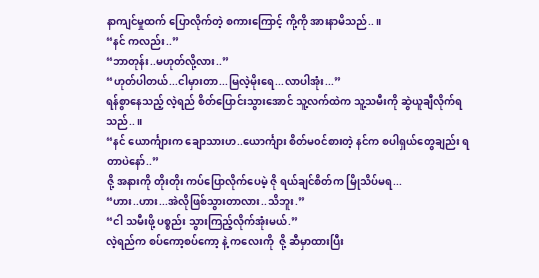နာကျင်မှုထက် ပြောလိုက်တဲ့ စကားကြောင့် ကို့ကို အားနာမိသည်..။
“နင် ကလည်း..”
“ဘာတုန်း..မဟုတ်လို့လား..”
“ဟုတ်ပါတယ်...ငါမှားတာ...မြလဲ့မိုးရေ...လာပါအုံး...”
ရန်စွာနေသည့် လဲ့ရည် စိတ်ပြောင်းသွားအောင် သူ့လက်ထဲက သူ့သမီးကို ဆွဲယူချီလိုက်ရသည်..။
“နင် ယောင်္ကျားက ချောသားဟ..ယောင်္ကျား စိတ်မ၀င်စားတဲ့ နင်က စပါရှယ်တွေချည်း ရတာပဲနော်..”
ဇို့ အနားကို တိုးတိုး ကပ်ပြောလိုက်ပေမဲ့ ဇို ရယ်ချင်စိတ်က မြိုသိပ်မရ...
“ဟား..ဟား...အဲလိုဖြစ်သွားတာလား..သိဘူး.”
“ငါ သမီးဖို့ ပစ္စည်း သွားကြည့်လိုက်အုံးမယ်.”
လဲ့ရည်က စပ်ကော့စပ်ကော့ နဲ့ ကလေးကို  ဇို့ ဆီမှာထားပြီး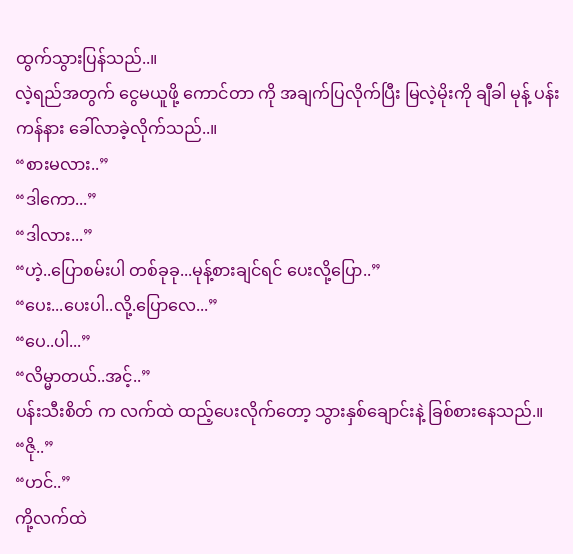ထွက်သွားပြန်သည်..။
လဲ့ရည်အတွက် ငွေမယူဖို့ ကောင်တာ ကို အချက်ပြလိုက်ပြီး မြလဲ့မိုးကို ချီခါ မုန့် ပန်းကန်နား ခေါ်လာခဲ့လိုက်သည်..။
“စားမလား..”
“ဒါကော...”
“ဒါလား...”
“ဟဲ့..ပြောစမ်းပါ တစ်ခုခု...မုန့်စားချင်ရင် ပေးလို့ပြော..”
“ပေး...ပေးပါ..လို့.ပြောလေ...”
“ပေ..ပါ...”
“လိမ္မာတယ်..အင့်..”
ပန်းသီးစိတ် က လက်ထဲ ထည့်ပေးလိုက်တော့ သွားနှစ်ချောင်းနဲ့ ခြစ်စားနေသည်.။
“ဇို..”
“ဟင်..”
ကို့လက်ထဲ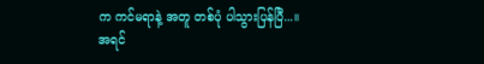က ကင်မရာနဲ့ အတူ တစ်ပုံ ပါသွားပြန်ပြီ...။
အရင်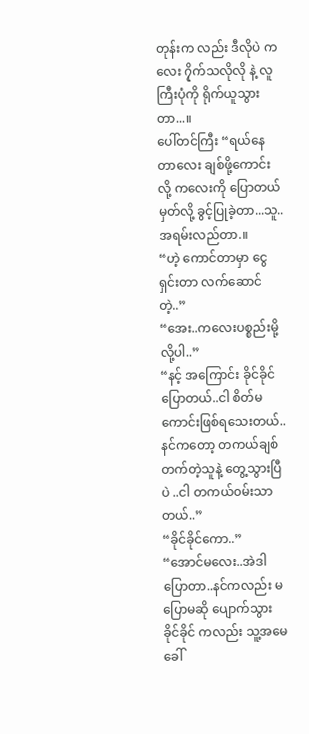တုန်းက လည်း ဒီလိုပဲ ကလေး ၇ိုက်သလိုလို နဲ့ လူကြီးပုံကို ရိုက်ယူသွားတာ...။
ပေါ်တင်ကြီး “ရယ်နေတာလေး ချစ်ဖို့ကောင်းလို့ ကလေးကို ပြောတယ်မှတ်လို့ ခွင့်ပြုခဲ့တာ...သူ..အရမ်းလည်တာ.။
“ဟဲ့ ကောင်တာမှာ ငွေရှင်းတာ လက်ဆောင်တဲ့..”
“အေး..ကလေးပစ္စည်းမို့လို့ပါ..”
“နင့် အကြောင်း ခိုင်ခိုင် ပြောတယ်..ငါ စိတ်မကောင်းဖြစ်ရသေးတယ်..နင်ကတော့ တကယ်ချစ်တက်တဲ့သူနဲ့ တွေ့သွားပြီပဲ ..ငါ တကယ်၀မ်းသာတယ်..”
“ခိုင်ခိုင်ကော..”
“အောင်မလေး..အဲဒါပြောတာ..နင်ကလည်း မပြောမဆို ပျောက်သွား ခိုင်ခိုင် ကလည်း သူ့အမေခေါ်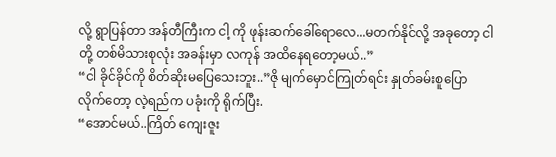လို့ ရွာပြန်တာ အန်တီကြီးက ငါ့ ကို ဖုန်းဆက်ခေါ်ရောလေ...မတက်နိုင်လို့ အခုတော့ ငါတို့ တစ်မိသားစုလုံး အခန်းမှာ လကုန် အထိနေရတော့မယ်..”
“ငါ ခိုင်ခိုင်ကို စိတ်ဆိုးမပြေသေးဘူး..”ဇို မျက်မှောင်ကြုတ်ရင်း နှုတ်ခမ်းစူပြောလိုက်တော့ လဲ့ရည်က ပခုံးကို ရိုက်ပြီး.
“အောင်မယ်..ကြိတ် ကျေးဇူး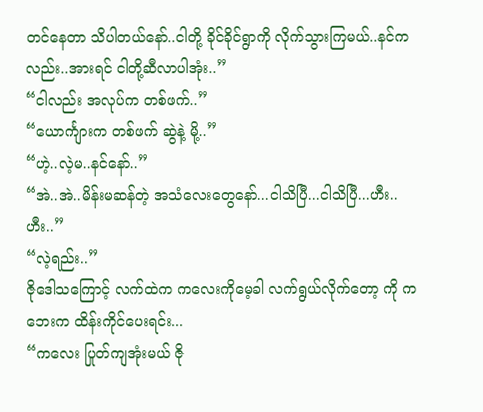တင်နေတာ သိပါတယ်နော်..ငါတို့ ခိုင်ခိုင်ရွာကို လိုက်သွားကြမယ်..နင်ကလည်း..အားရင် ငါတို့ဆီလာပါအုံး..”
“ငါလည်း အလုပ်က တစ်ဖက်..”
“ယောင်္ကျားက တစ်ဖက် ဆွဲနဲ့ မို့..”
“ဟဲ့..လဲ့မ..နင်နော်..”
“အဲ..အဲ..မိန်းမဆန်တဲ့ အသံလေးတွေနော်...ငါသိပြီ...ငါသိပြီ...ဟီး..ဟီး..”
“လဲ့ရည်း..”
ဇိုဒေါသကြောင့် လက်ထဲက ကလေးကိုမေ့ခါ လက်ရွယ်လိုက်တော့ ကို ကဘေးက ထိန်းကိုင်ပေးရင်း...
“ကလေး ပြုတ်ကျအုံးမယ် ဇို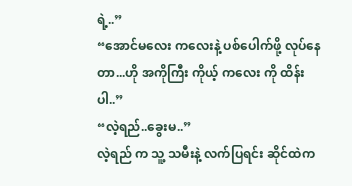ရဲ့..”
“အောင်မလေး ကလေးနဲ့ ပစ်ပေါက်ဖို့ လုပ်နေတာ...ဟို အကိုကြီး ကိုယ့် ကလေး ကို ထိန်းပါ..”
“လဲ့ရည်..ခွေးမ..”
လဲ့ရည် က သူ့ သမီးနဲ့ လက်ပြရင်း ဆိုင်ထဲက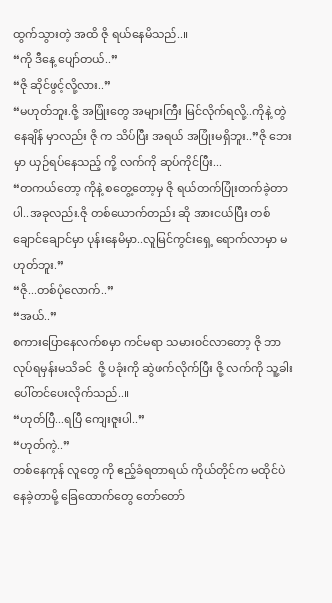ထွက်သွားတဲ့ အထိ ဇို ရယ်နေမိသည်..။
“ကို ဒီနေ့ ပျော်တယ်..”
“ဇို ဆိုင်ဖွင့်လို့လား..”
“မဟုတ်ဘူး.ဇို့ အပြုံးတွေ အများကြီး မြင်လိုက်ရလို့..ကိုနဲ့ တွဲနေချိန် မှာလည်း ဇို က သိပ်ပြီး အရယ် အပြုံးမရှိဘူး..”ဇို ဘေးမှာ ယှဉ်ရပ်နေသည့် ကို့ လက်ကို ဆုပ်ကိုင်ပြီး...
“တကယ်တော့ ကိုနဲ့ စတွေ့တော့မှ ဇို ရယ်တက်ပြုံးတက်ခဲ့တာပါ..အခုလည်း.ဇို တစ်ယောက်တည်း ဆို အားငယ်ပြီး တစ်ချောင်ချောင်မှာ ပုန်းနေမိမှာ..လူမြင်ကွင်းရှေ့ ရောက်လာမှာ မဟုတ်ဘူး.”
“ဇို...တစ်ပုံလောက်..”
“အယ်..”
စကားပြောနေလက်စမှာ ကင်မရာ သမား၀င်လာတော့ ဇို ဘာလုပ်ရမှန်းမသိခင်  ဇို့ ပခုံးကို ဆွဲဖက်လိုက်ပြီး ဇို့ လက်ကို သူ့ခါးပေါ်တင်ပေးလိုက်သည်..။
“ဟုတ်ပြီ...ရပြီ ကျေးဇူးပါ..”
“ဟုတ်ကဲ့..”
တစ်နေကုန် လူတွေ ကို ဧည့်ခံရတာရယ် ကိုယ်တိုင်က မထိုင်ပဲ နေခဲ့တာမို့ ခြေထောက်တွေ တော်တော်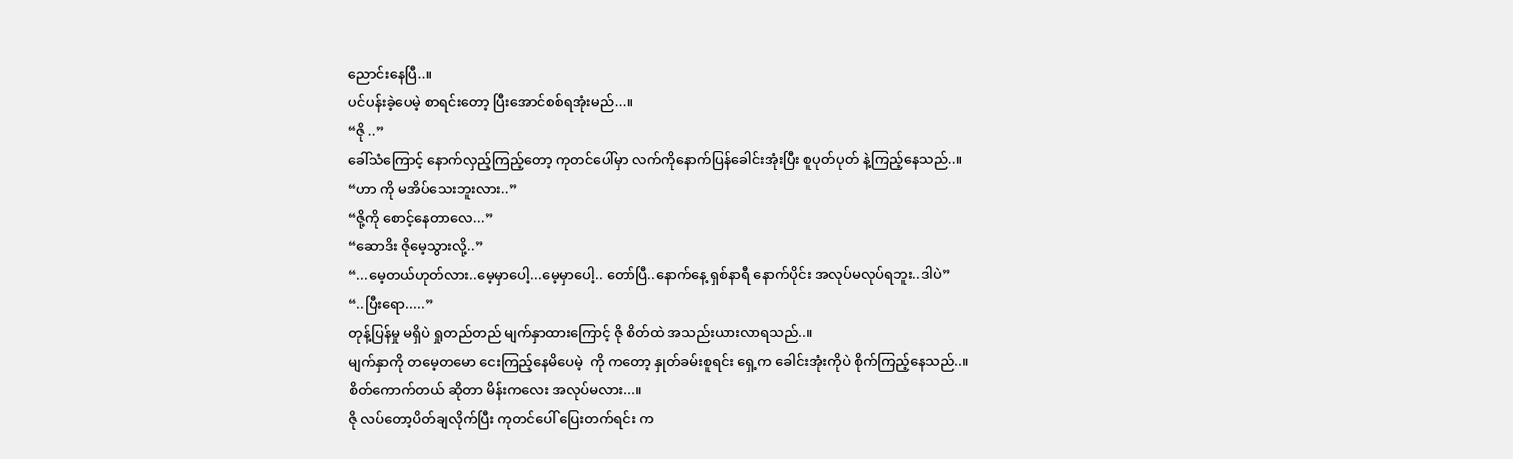ညောင်းနေပြီ..။
ပင်ပန်းခဲ့ပေမဲ့ စာရင်းတော့ ပြီးအောင်စစ်ရအုံးမည်...။
“ဇို ..”
ခေါ်သံကြောင့် နောက်လှည့်ကြည့်တော့ ကုတင်ပေါ်မှာ လက်ကိုနောက်ပြန်ခေါင်းအုံးပြီး စူပုတ်ပုတ် နဲ့ကြည့်နေသည်..။
“ဟာ ကို မအိပ်သေးဘူးလား..”
“ဇို့ကို စောင့်နေတာလေ...”
“ဆောဒိး ဇိုမေ့သွားလို့..”
“...မေ့တယ်ဟုတ်လား..မေ့မှာပေါ့...မေ့မှာပေါ့.. တော်ပြီ..နောက်နေ့ ရှစ်နာရီ နောက်ပိုင်း အလုပ်မလုပ်ရဘူး..ဒါပဲ”
“..ပြီးရော.....”
တုန့်ပြန်မှု မရှိပဲ ရှုတည်တည် မျက်နှာထားကြောင့် ဇို စိတ်ထဲ အသည်းယားလာရသည်..။
မျက်နှာကို တမေ့တမော ငေးကြည့်နေမိပေမဲ့  ကို ကတော့ နှုတ်ခမ်းစူရင်း ရှေ့က ခေါင်းအုံးကိုပဲ စိုက်ကြည့်နေသည်..။
စိတ်ကောက်တယ် ဆိုတာ မိန်းကလေး အလုပ်မလား...။
ဇို လပ်တော့ပိတ်ချလိုက်ပြီး ကုတင်ပေါ် ပြေးတက်ရင်း က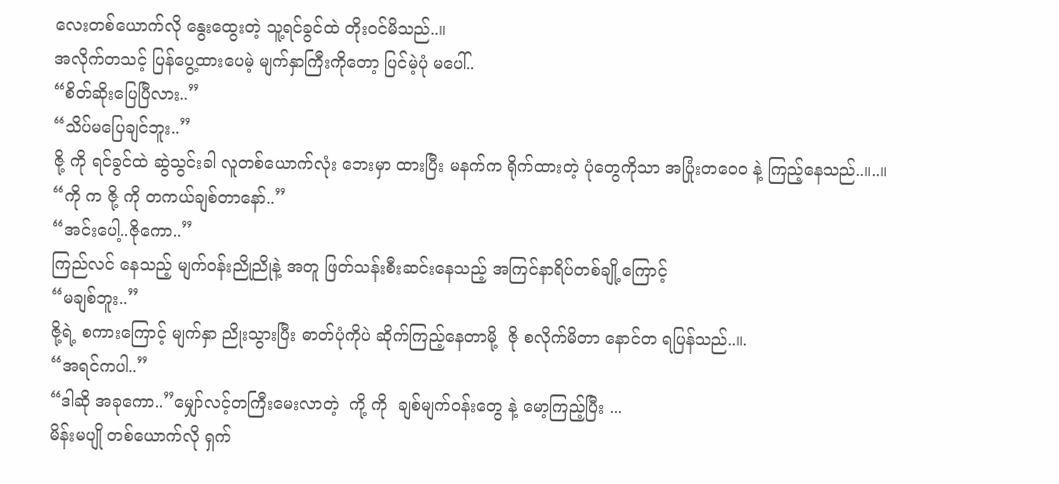လေးတစ်ယောက်လို နွေးထွေးတဲ့ သူ့ရင်ခွင်ထဲ တိုး၀င်မိသည်..။
အလိုက်တသင့် ပြန်ပွေ့ထားပေမဲ့ မျက်နှာကြီးကိုတော့ ပြင်မဲ့ပုံ မပေါ်..
“စိတ်ဆိုးပြေပြီလား..”
“သိပ်မပြေချင်ဘူး..”
ဇို့ ကို ရင်ခွင်ထဲ ဆွဲသွင်းခါ လူတစ်ယောက်လုံး ဘေးမှာ ထားပြီး မနက်က ရိုက်ထားတဲ့ ပုံတွေကိုသာ အပြုံးတဝေ၀ နဲ့ ကြည့်နေသည်..။..။
“ကို က ဇို့ ကို တကယ်ချစ်တာနော်..”
“အင်းပေါ့..ဇိုကော..”
ကြည်လင် နေသည့် မျက်၀န်းညိုညိုနဲ့ အတူ ဖြတ်သန်းစီးဆင်းနေသည့် အကြင်နာရိပ်တစ်ချို့ကြောင့်
“မချစ်ဘူး..”
ဇို့ရဲ့ စကားကြောင့် မျက်နှာ ညိုးသွားပြီး ဓာတ်ပုံကိုပဲ ဆိုက်ကြည့်နေတာမို့  ဇို စလိုက်မိတာ နောင်တ ရပြန်သည်..။.
“အရင်ကပါ..”
“ဒါဆို အခုကော..”မျှော်လင့်တကြီးမေးလာတဲ့  ကို့ ကို  ချစ်မျက်၀န်းတွေ နဲ့ မော့ကြည့်ပြီး ...
မိန်းမပျို တစ်ယောက်လို ရှက်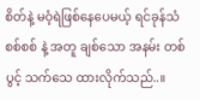စိတ်နဲ့ မဝံ့ရဲဖြစ်နေပေမယ့် ရင်ခုန်သံ စစ်စစ် နဲ့ အတူ ချစ်သော အနမ်း တစ်ပွင့် သက်သေ ထားလိုက်သည်..။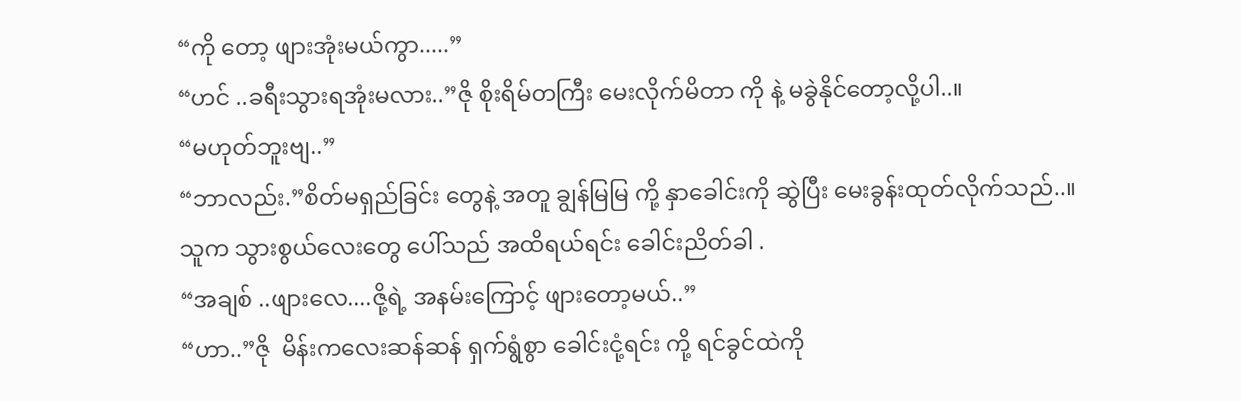“ကို တော့ ဖျားအုံးမယ်ကွာ.....”
“ဟင် ..ခရီးသွားရအုံးမလား..”ဇို စိုးရိမ်တကြီး မေးလိုက်မိတာ ကို နဲ့ မခွဲနိုင်တော့လို့ပါ..။
“မဟုတ်ဘူးဗျ..”
“ဘာလည်း.”စိတ်မရှည်ခြင်း တွေနဲ့ အတူ ချွန်မြမြ ကို့ နှာခေါင်းကို ဆွဲပြီး မေးခွန်းထုတ်လိုက်သည်..။
သူက သွားစွယ်လေးတွေ ပေါ်သည် အထိရယ်ရင်း ခေါင်းညိတ်ခါ .
“အချစ် ..ဖျားလေ....ဇို့ရဲ့ အနမ်းကြောင့် ဖျားတော့မယ်..”
“ဟာ..”ဇို  မိန်းကလေးဆန်ဆန် ရှက်ရွံစွာ ခေါင်းငုံ့ရင်း ကို့ ရင်ခွင်ထဲကို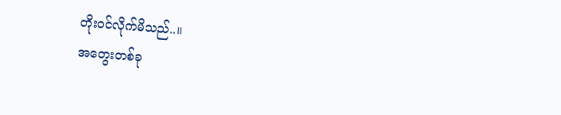တိုး၀င်လိုက်မိသည်..။
အတွေးတစ်ခု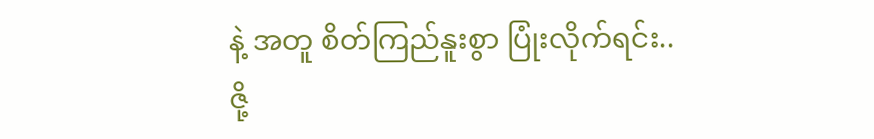နဲ့ အတူ စိတ်ကြည်နူးစွာ ပြုံးလိုက်ရင်း..
ဇို့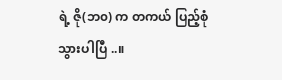ရဲ့ ဇို(ဘ၀) က တကယ် ပြည့်စုံသွားပါပြီ ..။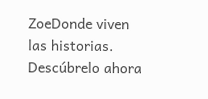ZoeDonde viven las historias. Descúbrelo ahora